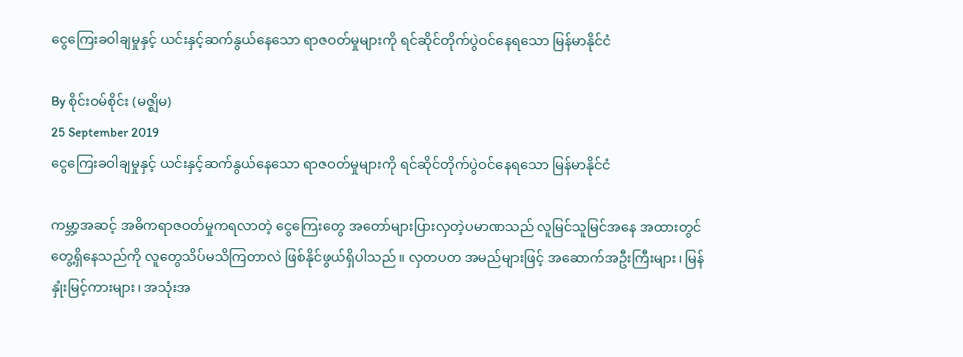ငွေကြေးခဝါချမှုနှင့် ယင်းနှင့်ဆက်နွယ်နေသော ရာဇဝတ်မှုများကို ရင်ဆိုင်တိုက်ပွဲဝင်နေရသော မြန်မာနိုင်ငံ

By စိုင်းဝမ်စိုင်း (မဇ္ဈိမ)
25 September 2019
ငွေကြေးခဝါချမှုနှင့် ယင်းနှင့်ဆက်နွယ်နေသော ရာဇဝတ်မှုများကို ရင်ဆိုင်တိုက်ပွဲဝင်နေရသော မြန်မာနိုင်ငံ

ကမ္ဘာ့အဆင့် အဓိကရာဇဝတ်မှုကရလာတဲ့ ငွေကြေးတွေ အတော်များပြားလှတဲ့ပမာဏသည် လူမြင်သူမြင်အနေ အထားတွင်တွေ့ရှိနေသည်ကို လူတွေသိပ်မသိကြတာလဲ ဖြစ်နိုင်ဖွယ်ရှိပါသည်။ လှတပတ အမည်များဖြင့် အဆောက်အဦးကြီးများ၊ မြန်နှုံးမြင့်ကားများ၊ အသုံးအ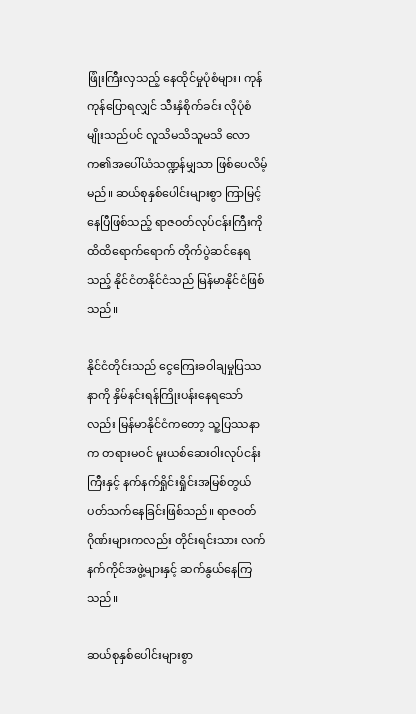ဖြုံးကြီးလှသည့် နေထိုင်မှုပုံစံများ၊ ကုန်ကုန်ပြောရလျှင် သီးနှံစိုက်ခင်း လိုပုံစံမျိုးသည်ပင် လူသိမသိသူမသိ လောက၏အပေါ်ယံသဏ္ဍန်မျှသာ ဖြစ်ပေလိမ့်မည်။ ဆယ်စုနှစ်ပေါင်းများစွာ ကြာမြင့်နေပြီဖြစ်သည့် ရာဇဝတ်လုပ်ငန်းကြီးကို ထိထိရောက်ရောက် တိုက်ပွဲဆင်နေရသည့် နိုင်ငံတနိုင်ငံသည် မြန်မာနိုင်ငံဖြစ်သည်။

နိုင်ငံတိုင်းသည် ငွေကြေးခဝါချမှုပြဿနာကို နှိမ်နင်းရန်ကြိုးပန်းနေရသော်လည်း မြန်မာနိုင်ငံကတော့ သူ့ပြဿနာ က တရားမဝင် မူးယစ်ဆေးဝါးလုပ်ငန်းကြီးနှင့် နက်နက်ရှိုင်းရှိုင်းအမြစ်တွယ် ပတ်သက်နေခြင်းဖြစ်သည်။ ရာဇဝတ် ဂိုဏ်းများကလည်း တိုင်းရင်းသား လက်နက်ကိုင်အဖွဲ့များနှင့် ဆက်နွယ်နေကြသည်။

ဆယ်စုနှစ်ပေါင်းများစွာ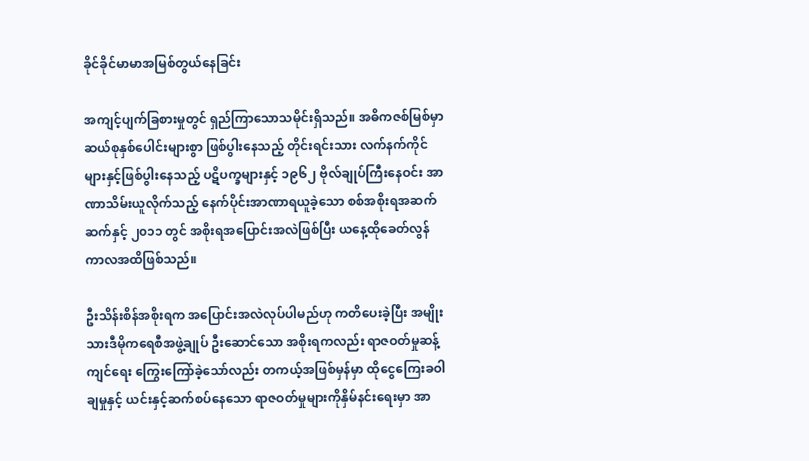ခိုင်ခိုင်မာမာအမြစ်တွယ်နေခြင်း

အကျင့်ပျက်ခြစားမှုတွင် ရှည်ကြာသောသမိုင်းရှိသည်။ အဓိကဇစ်မြစ်မှာ ဆယ်စုနှစ်ပေါင်းများစွာ ဖြစ်ပွါးနေသည့် တိုင်းရင်းသား လက်နက်ကိုင်များနှင့်ဖြစ်ပွါးနေသည့် ပဋိပက္ခများနှင့် ၁၉၆၂ ဗိုလ်ချုပ်ကြီးနေဝင်း အာဏာသိမ်းယူလိုက်သည့် နေက်ပိုင်းအာဏာရယူခဲ့သော စစ်အစိုးရအဆက်ဆက်နှင့် ၂၀၁၁ တွင် အစိုးရအပြောင်းအလဲဖြစ်ပြီး ယနေ့ထိုခေတ်လွန် ကာလအထိဖြစ်သည်။

ဦးသိန်းစိန်အစိုးရက အပြောင်းအလဲလုပ်ပါမည်ဟု ကတိပေးခဲ့ပြီး အမျိုးသားဒီမိုကရေစီအဖွဲ့ချုပ် ဦးဆောင်သော အစိုးရကလည်း ရာဇဝတ်မှုဆန့်ကျင်ရေး ကြွေးကြော်ခဲ့သော်လည်း တကယ့်အဖြစ်မှန်မှာ ထိုငွေကြေးခဝါချမှုနှင့် ယင်းနှင့်ဆက်စပ်နေသော ရာဇဝတ်မှုများကိုနှိမ်နင်းရေးမှာ အာ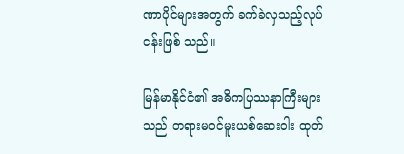ဏာပိုင်များအတွက် ခက်ခဲလှသည့်လုပ်ငန်းဖြစ် သည်။

မြန်မာနိုင်ငံ၏ အဓိကပြဿနာကြီးများသည် တရားမဝင်မူးယစ်ဆေးဝါး ထုတ်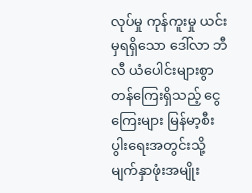လုပ်မှု ကုန်ကူးမှု ယင်းမှရရှိသော ဒေါ်လာ ဘီလီ ယံပေါင်းများစွာတန်ကြေးရှိသည့် ငွေကြေးများ မြန်မာ့စီးပွါးရေးအတွင်းသို့ မျက်နှာဖုံးအမျိုး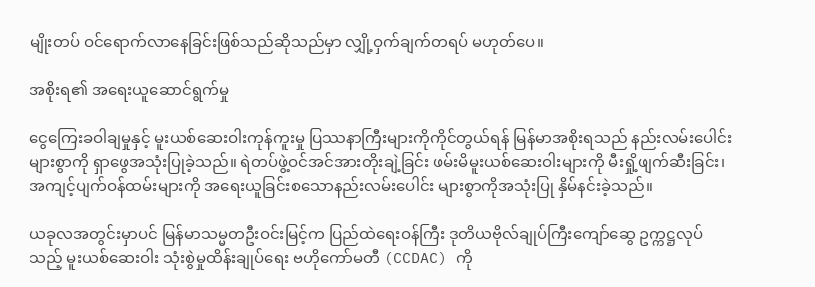မျိုးတပ် ဝင်ရောက်လာနေခြင်းဖြစ်သည်ဆိုသည်မှာ လျှို့ဝှက်ချက်တရပ် မဟုတ်ပေ။

အစိုးရ၏ အရေးယူဆောင်ရွက်မှု

ငွေကြေးခဝါချမှုနှင့် မူးယစ်ဆေးဝါးကုန်ကူးမှု ပြဿနာကြီးများကိုကိုင်တွယ်ရန် မြန်မာအစိုးရသည် နည်းလမ်းပေါင်းများစွာကို ရှာဖွေအသုံးပြုခဲ့သည်။ ရဲတပ်ဖွဲ့ဝင်အင်အားတိုးချဲ့ခြင်း ဖမ်းမိမူးယစ်ဆေးဝါးများကို မီးရှို့ဖျက်ဆီးခြင်း၊ အကျင့်ပျက်ဝန်ထမ်းများကို အရေးယူခြင်းစသောနည်းလမ်းပေါင်း များစွာကိုအသုံးပြု နှိမ်နင်းခဲ့သည်။

ယခုလအတွင်းမှာပင် မြန်မာသမ္မတဦးဝင်းမြင့်က ပြည်ထဲရေးဝန်ကြီး ဒုတိယဗိုလ်ချုပ်ကြီးကျော်ဆွေ ဥက္ကဋ္ဌလုပ်သည့် မူးယစ်ဆေးဝါး သုံးစွဲမှုထိန်းချုပ်ရေး ဗဟိုကော်မတီ (CCDAC) ကို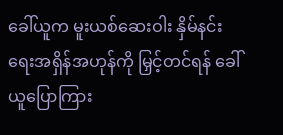ခေါ်ယူက မူးယစ်ဆေးဝါး နှိမ်နင်းရေးအရှိန်အဟုန်ကို မြှင့်တင်ရန် ခေါ်ယူပြောကြား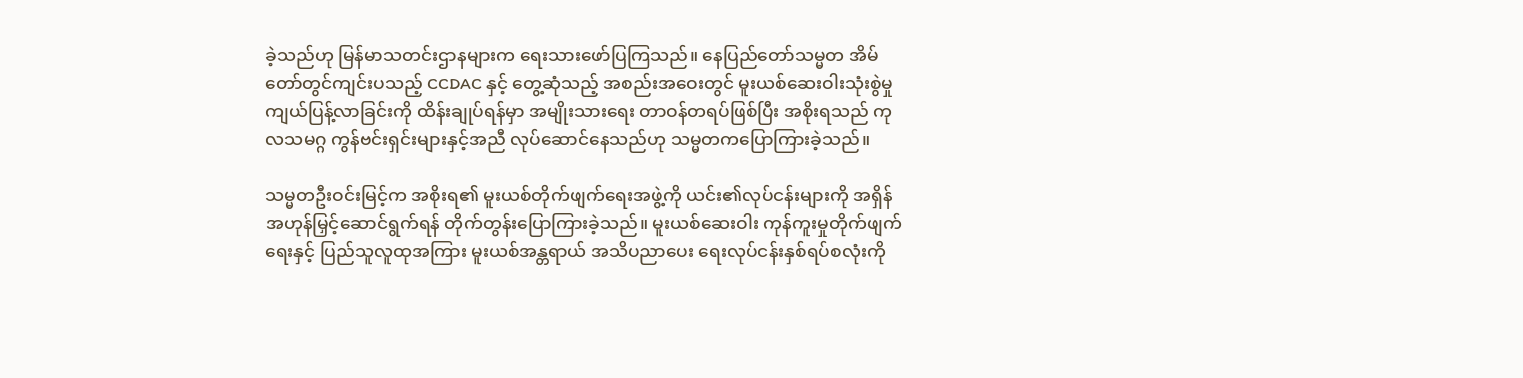ခဲ့သည်ဟု မြန်မာသတင်းဌာနများက ရေးသားဖော်ပြကြသည်။ နေပြည်တော်သမ္မတ အိမ်တော်တွင်ကျင်းပသည့် CCDAC နှင့် တွေ့ဆုံသည့် အစည်းအဝေးတွင် မူးယစ်ဆေးဝါးသုံးစွဲမှုကျယ်ပြန့်လာခြင်းကို ထိန်းချုပ်ရန်မှာ အမျိုးသားရေး တာဝန်တရပ်ဖြစ်ပြီး အစိုးရသည် ကုလသမဂ္ဂ ကွန်ဗင်းရှင်းများနှင့်အညီ လုပ်ဆောင်နေသည်ဟု သမ္မတကပြောကြားခဲ့သည်။

သမ္မတဦးဝင်းမြင့်က အစိုးရ၏ မူးယစ်တိုက်ဖျက်ရေးအဖွဲ့ကို ယင်း၏လုပ်ငန်းများကို အရှိန်အဟုန်မြှင့်ဆောင်ရွက်ရန် တိုက်တွန်းပြောကြားခဲ့သည်။ မူးယစ်ဆေးဝါး ကုန်ကူးမှုတိုက်ဖျက်ရေးနှင့် ပြည်သူလူထုအကြား မူးယစ်အန္တရာယ် အသိပညာပေး ရေးလုပ်ငန်းနှစ်ရပ်စလုံးကို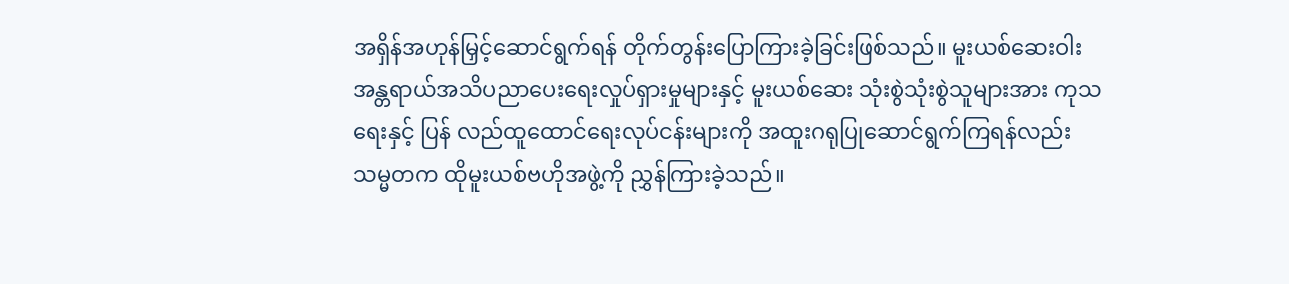အရှိန်အဟုန်မြှင့်ဆောင်ရွက်ရန် တိုက်တွန်းပြောကြားခဲ့ခြင်းဖြစ်သည်။ မူးယစ်ဆေးဝါး အန္တရာယ်အသိပညာပေးရေးလှုပ်ရှားမှုများနှင့် မူးယစ်ဆေး သုံးစွဲသုံးစွဲသူများအား ကုသရေးနှင့် ပြန် လည်ထူထောင်ရေးလုပ်ငန်းများကို အထူးဂရုပြုဆောင်ရွက်ကြရန်လည်း သမ္မတက ထိုမူးယစ်ဗဟိုအဖွဲ့ကို ညွှန်ကြားခဲ့သည်။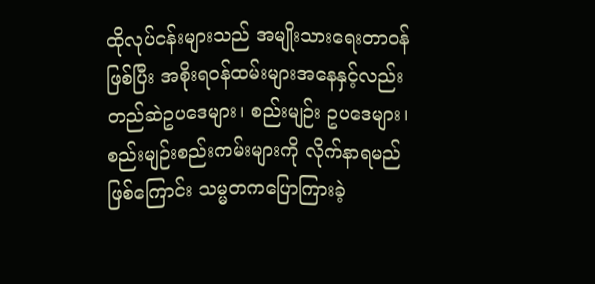ထိုလုပ်ငန်းများသည် အမျိုးသားရေးတာဝန်ဖြစ်ပြီး အစိုးရဝန်ထမ်းများအနေနှင့်လည်း တည်ဆဲဥပဒေများ၊ စည်းမျဉ်း ဥပဒေများ၊ စည်းမျဉ်းစည်းကမ်းများကို လိုက်နာရမည်ဖြစ်ကြောင်း သမ္မတကပြောကြားခဲ့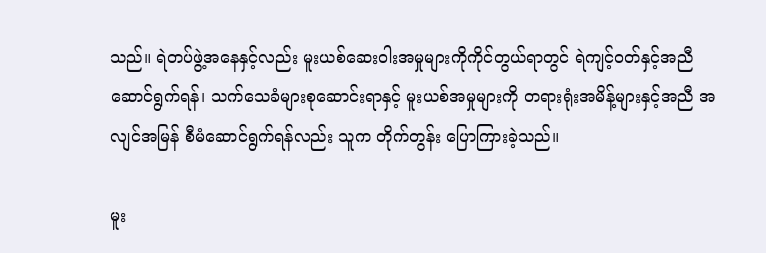သည်။ ရဲတပ်ဖွဲ့အနေနှင့်လည်း မူးယစ်ဆေးဝါးအမှုများကိုကိုင်တွယ်ရာတွင် ရဲကျင့်ဝတ်နှင့်အညီ ဆောင်ရွက်ရန်၊ သက်သေခံများစုဆောင်းရာနှင့် မူးယစ်အမှုများကို တရားရုံးအမိန့်များနှင့်အညီ အလျင်အမြန် စီမံဆောင်ရွက်ရန်လည်း သူက တိုက်တွန်း ပြောကြားခဲ့သည်။

မူး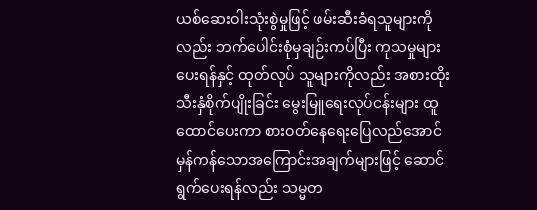ယစ်ဆေးဝါးသုံးစွဲမှုဖြင့် ဖမ်းဆီးခံရသူများကိုလည်း ဘက်ပေါင်းစုံမှချဉ်းကပ်ပြီး ကုသမှုများပေးရန်နှင့် ထုတ်လုပ် သူများကိုလည်း အစားထိုးသီးနှံစိုက်ပျိုးခြင်း မွေးမြူရေးလုပ်ငန်းများ ထူထောင်ပေးကာ စားဝတ်နေရေးပြေလည်အောင် မှန်ကန်သောအကြောင်းအချက်များဖြင့် ဆောင်ရွက်ပေးရန်လည်း သမ္မတ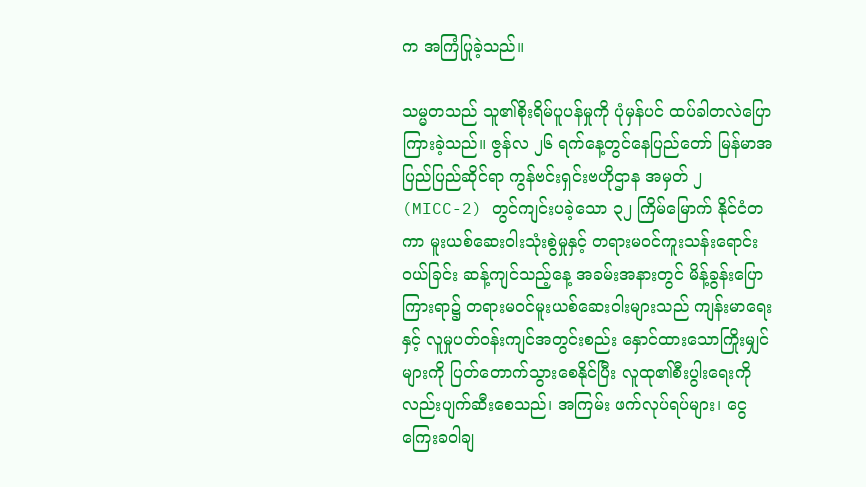က အကြံပြုခဲ့သည်။

သမ္မတသည် သူ၏စိုးရိမ်ပူပန်မှုကို ပုံမှန်ပင် ထပ်ခါတလဲပြောကြားခဲ့သည်။ ဇွန်လ ၂၆ ရက်နေ့တွင်နေပြည်တော် မြန်မာအပြည်ပြည်ဆိုင်ရာ ကွန်ဗင်းရှင်းဗဟိုဌာန အမှတ် ၂ (MICC-2) တွင်ကျင်းပခဲ့သော ၃၂ ကြိမ်မြောက် နိုင်ငံတကာ မူးယစ်ဆေးဝါးသုံးစွဲမှုနှင့် တရားမဝင်ကူးသန်းရောင်းဝယ်ခြင်း ဆန့်ကျင်သည့်နေ့ အခမ်းအနားတွင် မိန့်ခွန်းပြောကြားရာ၌ တရားမဝင်မူးယစ်ဆေးဝါးများသည် ကျန်းမာရေးနှင့် လူမှုပတ်ဝန်းကျင်အတွင်းစည်း နှောင်ထားသောကြိုးမျှင်များကို ပြတ်တောက်သွားစေနိုင်ပြီး လူထု၏စီးပွါးရေးကိုလည်းပျက်ဆီးစေသည်၊ အကြမ်း ဖက်လုပ်ရပ်များ၊ ငွေကြေးခဝါချ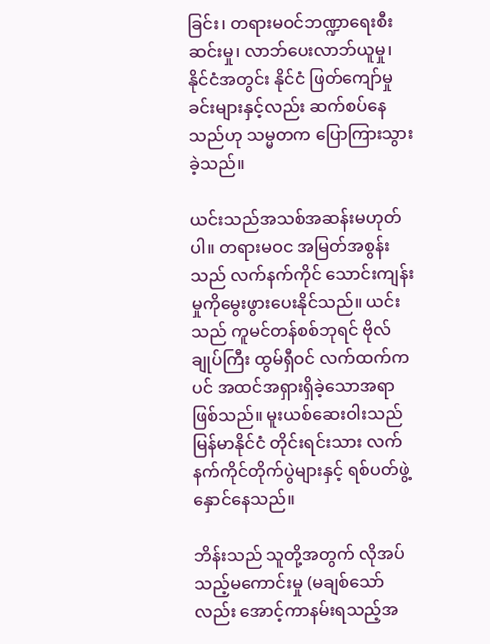ခြင်း၊ တရားမဝင်ဘဏ္ဍာရေးစီးဆင်းမှု၊ လာဘ်ပေးလာဘ်ယူမှု၊ နိုင်ငံအတွင်း နိုင်ငံ ဖြတ်ကျော်မှုခင်းများနှင့်လည်း ဆက်စပ်နေသည်ဟု သမ္မတက ပြောကြားသွားခဲ့သည်။

ယင်းသည်အသစ်အဆန်းမဟုတ်ပါ။ တရားမဝင အမြတ်အစွန်းသည် လက်နက်ကိုင် သောင်းကျန်းမှုကိုမွေးဖွားပေးနိုင်သည်။ ယင်းသည် ကူမင်တန်စစ်ဘုရင် ဗိုလ်ချုပ်ကြီး ထွမ်ရှီဝင် လက်ထက်ကပင် အထင်အရှားရှိခဲ့သောအရာဖြစ်သည်။ မူးယစ်ဆေးဝါးသည် မြန်မာနိုင်ငံ တိုင်းရင်းသား လက်နက်ကိုင်တိုက်ပွဲများနှင့် ရစ်ပတ်ဖွဲ့နှောင်နေသည်။

ဘိန်းသည် သူတို့အတွက် လိုအပ်သည့်မကောင်းမှု (မချစ်သော်လည်း အောင့်ကာနမ်းရသည့်အ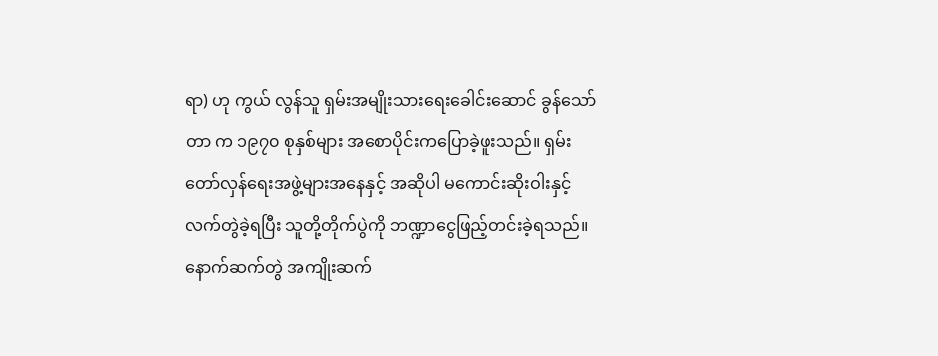ရာ) ဟု ကွယ် လွန်သူ ရှမ်းအမျိုးသားရေးခေါင်းဆောင် ခွန်သော်တာ က ၁၉၇၀ စုနှစ်များ အစောပိုင်းကပြောခဲ့ဖူးသည်။ ရှမ်း တော်လှန်ရေးအဖွဲ့များအနေနှင့် အဆိုပါ မကောင်းဆိုးဝါးနှင့် လက်တွဲခဲ့ရပြီး သူတို့တိုက်ပွဲကို ဘဏ္ဍာငွေဖြည့်တင်းခဲ့ရသည်။ နောက်ဆက်တွဲ အကျိုးဆက်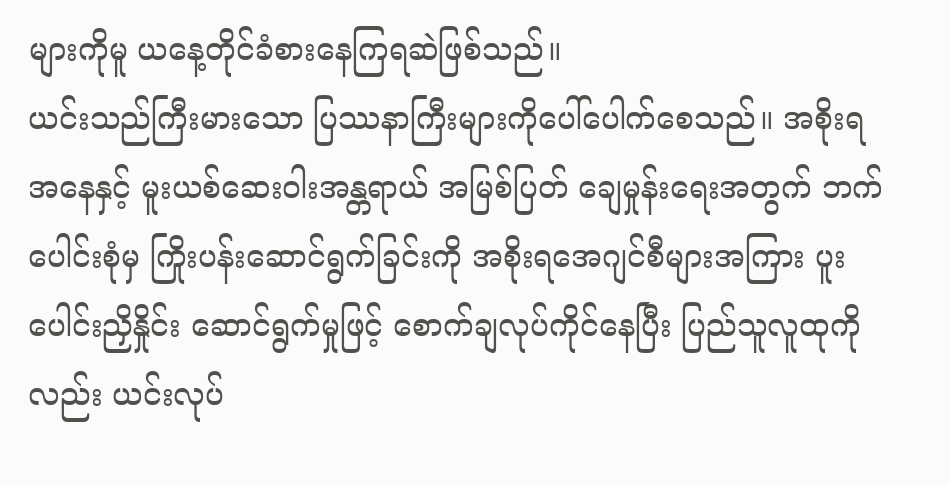များကိုမူ ယနေ့တိုင်ခံစားနေကြရဆဲဖြစ်သည်။
ယင်းသည်ကြီးမားသော ပြဿနာကြီးများကိုပေါ်ပေါက်စေသည်။ အစိုးရအနေနှင့် မူးယစ်ဆေးဝါးအန္တရာယ် အမြစ်ပြတ် ချေမှုန်းရေးအတွက် ဘက်ပေါင်းစုံမှ ကြိုးပန်းဆောင်ရွက်ခြင်းကို အစိုးရအေဂျင်စီများအကြား ပူးပေါင်းညှိနှိုင်း ဆောင်ရွက်မှုဖြင့် စောက်ချလုပ်ကိုင်နေပြီး ပြည်သူလူထုကိုလည်း ယင်းလုပ်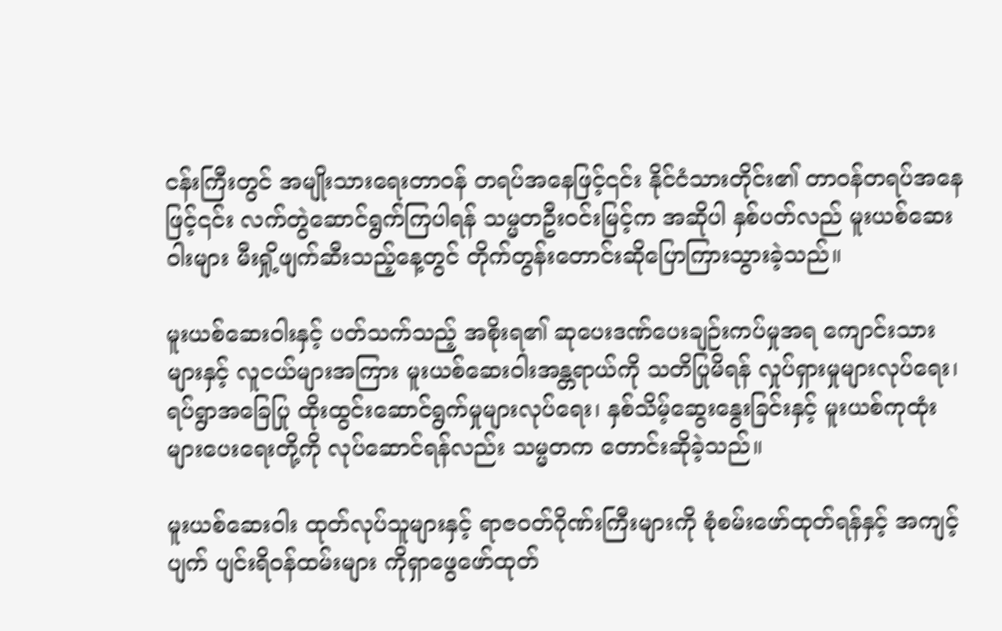ငန်းကြီးတွင် အမျိုးသားရေးတာဝန် တရပ်အနေဖြင့်၎င်း နိုင်ငံသားတိုင်း၏ တာဝန်တရပ်အနေဖြင့်၎င်း လက်တွဲဆောင်ရွက်ကြပါရန် သမ္မတဦးဝင်းမြင့်က အဆိုပါ နှစ်ပတ်လည် မူးယစ်ဆေးဝါးများ မီးရှို့ဖျက်ဆီးသည့်နေ့တွင် တိုက်တွန်းတောင်းဆိုပြောကြားသွားခဲ့သည်။

မူးယစ်ဆေးဝါးနှင့် ပတ်သက်သည့် အစိုးရ၏ ဆုပေးဒဏ်ပေးချဉ်းကပ်မှုအရ ကျောင်းသားများနှင့် လူငယ်များအကြား မူးယစ်ဆေးဝါးအန္တရာယ်ကို သတိပြုမိရန် လှုပ်ရှားမှုများလုပ်ရေး၊ ရပ်ရွာအခြေပြု ထိုးထွင်းဆောင်ရွက်မှုများလုပ်ရေး၊ နှစ်သိမ့်ဆွေးနွေးခြင်းနှင့် မူးယစ်ကုထုံးများပေးရေးတို့ကို လုပ်ဆောင်ရန်လည်း သမ္မတက တောင်းဆိုခဲ့သည်။

မူးယစ်ဆေးဝါး ထုတ်လုပ်သူများနှင့် ရာဇဝတ်ဂိုဏ်းကြီးများကို စုံစမ်းဖော်ထုတ်ရန်နှင့် အကျင့်ပျက် ပျင်းရိဝန်ထမ်းများ ကိုရှာဖွေဖော်ထုတ်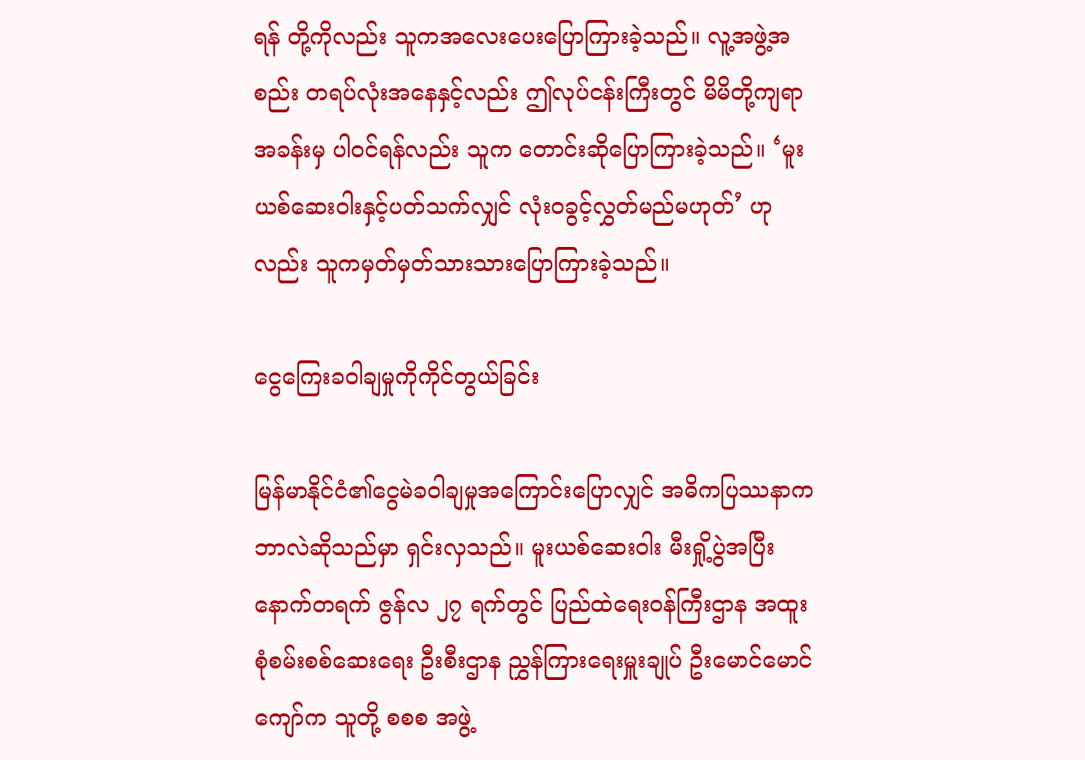ရန် တို့ကိုလည်း သူကအလေးပေးပြောကြားခဲ့သည်။ လူ့အဖွဲ့အစည်း တရပ်လုံးအနေနှင့်လည်း ဤလုပ်ငန်းကြီးတွင် မိမိတို့ကျရာအခန်းမှ ပါဝင်ရန်လည်း သူက တောင်းဆိုပြောကြားခဲ့သည်။ ‘မူးယစ်ဆေးဝါးနှင့်ပတ်သက်လျှင် လုံးဝခွင့်လွှတ်မည်မဟုတ်’ ဟုလည်း သူကမှတ်မှတ်သားသားပြောကြားခဲ့သည်။

ငွေကြေးခဝါချမှုကိုကိုင်တွယ်ခြင်း

မြန်မာနိုင်ငံ၏ငွေမဲခဝါချမှုအကြောင်းပြောလျှင် အဓိကပြဿနာကဘာလဲဆိုသည်မှာ ရှင်းလှသည်။ မူးယစ်ဆေးဝါး မီးရှို့ပွဲအပြီး နောက်တရက် ဇွန်လ ၂၇ ရက်တွင် ပြည်ထဲရေးဝန်ကြီးဌာန အထူးစုံစမ်းစစ်ဆေးရေး ဦးစီးဌာန ညွှန်ကြားရေးမှူးချုပ် ဦးမောင်မောင်ကျော်က သူတို့ စစစ အဖွဲ့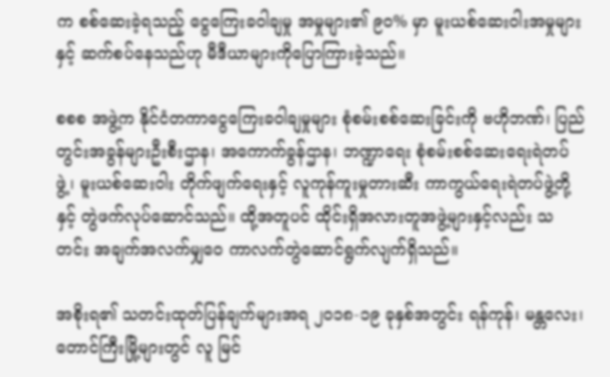က စစ်ဆေးခဲ့ရသည့် ငွေကြေးခဝါချမှု အမှုများ၏ ၉၀% မှာ မူးယစ်ဆေးဝါးအမှုများနှင့် ဆက်စပ်နေသည်ဟု မီဒီယာများကိုပြောကြားခဲ့သည်။

စစစ အဖွဲ့က နိုင်ငံတကာငွေကြေးခဝါချမှုများ စုံစမ်းစစ်ဆေးခြင်းကို ဗဟိုဘဏ်၊ ပြည်တွင်းအခွန်များဦးစီးဌာန၊ အကောက်ခွန်ဌာန၊ ဘဏ္ဍာရေး စုံစမ်းစစ်ဆေးရေးရဲတပ်ဖွဲ့၊ မူးယစ်ဆေးဝါး တိုက်ဖျက်ရေးနှင့် လူကုန်ကူးမှုတားဆီး ကာကွယ်ရေးရဲတပ်ဖွဲ့တို့နှင့် တွဲဖက်လုပ်ဆောင်သည်။ ထို့အတူပင် ထိုင်းရှိအလားတူအဖွဲ့များနှင့်လည်း သတင်း အချက်အလက်မျှဝေ ကာလက်တွဲဆောင်ရွက်လျက်ရှိသည်။

အစိုးရ၏ သတင်းထုတ်ပြန်ချက်များအရ ၂၀၁၈-၁၉ ခုနှစ်အတွင်း ရန်ကုန်၊ မန္တလေး၊ တောင်ကြီးမြို့များတွင် လူ မြင်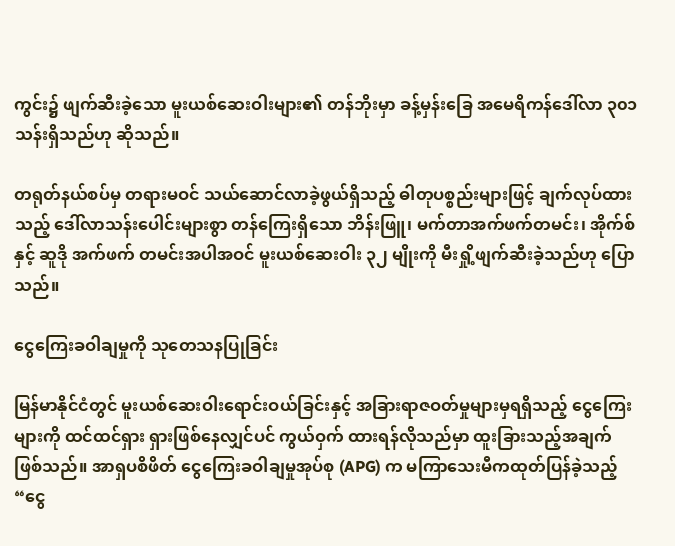ကွင်း၌ ဖျက်ဆီးခဲ့သော မူးယစ်ဆေးဝါးများ၏ တန်ဘိုးမှာ ခန့်မှန်းခြေ အမေရိကန်ဒေါ်လာ ၃၀၁ သန်းရှိသည်ဟု ဆိုသည်။

တရုတ်နယ်စပ်မှ တရားမဝင် သယ်ဆောင်လာခဲ့ဖွယ်ရှိသည့် ဓါတုပစ္စည်းများဖြင့် ချက်လုပ်ထားသည့် ဒေါ်လာသန်းပေါင်းများစွာ တန်ကြေးရှိသော ဘိန်းဖြူ၊ မက်တာအက်ဖက်တမင်း၊ အိုက်စ်နှင့် ဆူဒို အက်ဖက် တမင်းအပါအဝင် မူးယစ်ဆေးဝါး ၃၂ မျိုးကို မီးရှို့ဖျက်ဆီးခဲ့သည်ဟု ပြောသည်။

ငွေကြေးခဝါချမှုကို သုတေသနပြုခြင်း

မြန်မာနိုင်ငံတွင် မူးယစ်ဆေးဝါးရောင်းဝယ်ခြင်းနှင့် အခြားရာဇဝတ်မှုများမှရရှိသည့် ငွေကြေးများကို ထင်ထင်ရှား ရှားဖြစ်နေလျှင်ပင် ကွယ်ဝှက် ထားရန်လိုသည်မှာ ထူးခြားသည့်အချက်ဖြစ်သည်။ အာရှပစိဖိတ် ငွေကြေးခဝါချမှုအုပ်စု (APG) က မကြာသေးမီကထုတ်ပြန်ခဲ့သည့်  “ငွေ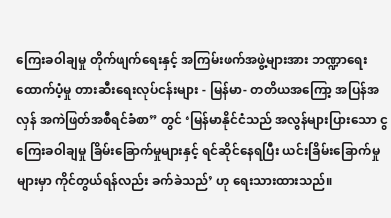ကြေးခဝါချမှု တိုက်ဖျက်ရေးနှင့် အကြမ်းဖက်အဖွဲ့များအား ဘဏ္ဍာရေးထောက်ပံ့မှု တားဆီးရေးလုပ်ငန်းများ - မြန်မာ- တတိယအကြော့ အပြန်အ လှန် အကဲဖြတ်အစီရင်ခံစာ” တွင် ‘မြန်မာနိုင်ငံသည် အလွန်များပြားသော ငွကြေးခဝါချမှု ခြိမ်းခြောက်မှုများနှင့် ရင်ဆိုင်နေရပြီး ယင်းခြိမ်းခြောက်မှုများမှာ ကိုင်တွယ်ရန်လည်း ခက်ခဲသည်’ ဟု ရေးသားထားသည်။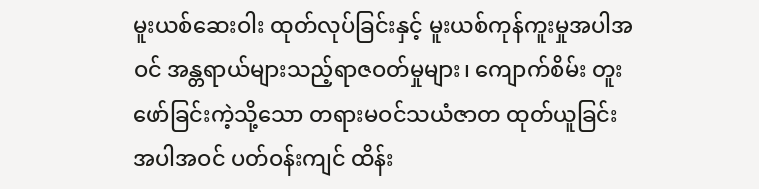မူးယစ်ဆေးဝါး ထုတ်လုပ်ခြင်းနှင့် မူးယစ်ကုန်ကူးမှုအပါအဝင် အန္တရာယ်များသည့်ရာဇဝတ်မှုများ၊ ကျောက်စိမ်း တူး ဖော်ခြင်းကဲ့သို့သော တရားမဝင်သယံဇာတ ထုတ်ယူခြင်း အပါအဝင် ပတ်ဝန်းကျင် ထိန်း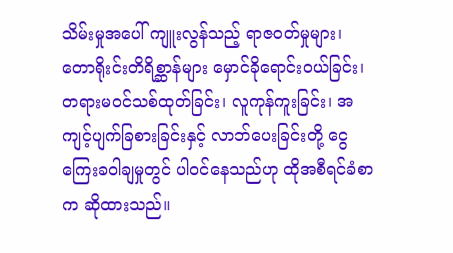သိမ်းမှုအပေါ် ကျူးလွန်သည့် ရာဇဝတ်မှုများ၊ တောရိုးင်းတိရိစ္ဆာန်များ မှောင်ခိုရောင်းဝယ်ခြင်း၊ တရားမဝင်သစ်ထုတ်ခြင်း၊ လူကုန်ကူးခြင်း၊ အကျင့်ပျက်ခြစားခြင်းနှင့် လာဘ်ပေးခြင်းတို့ ငွေကြေးခဝါချမှုတွင် ပါဝင်နေသည်ဟု ထိုအစီရင်ခံစာက ဆိုထားသည်။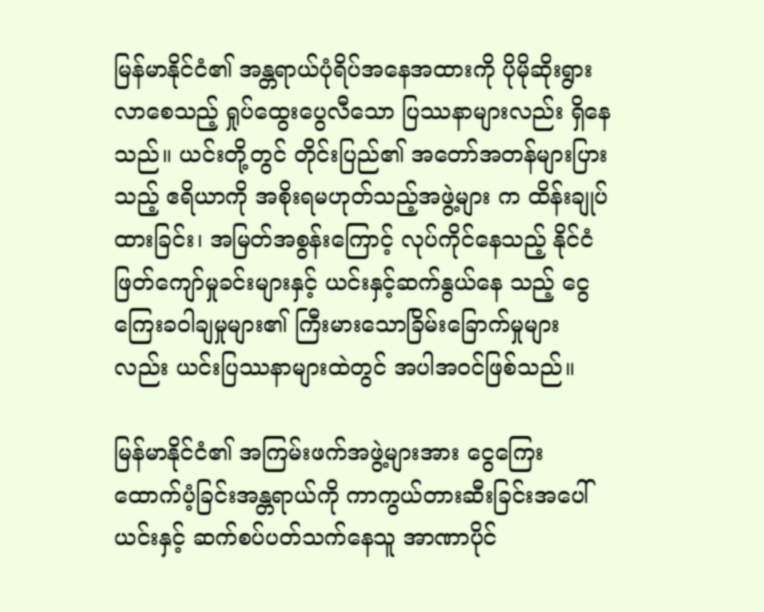မြန်မာနိုင်ငံ၏ အန္တရာယ်ပုံရိပ်အနေအထားကို ပိုမိုဆိုးရွားလာစေသည့် ရှုပ်ထွေးပွေလီသော ပြဿနာများလည်း ရှိနေသည်။ ယင်းတို့တွင် တိုင်းပြည်၏ အတော်အတန်များပြားသည့် ဧရိယာကို အစိုးရမဟုတ်သည့်အဖွဲ့များ က ထိန်းချုပ်ထားခြင်း၊ အမြတ်အစွန်းကြောင့် လုပ်ကိုင်နေသည့် နိုင်ငံဖြတ်ကျော်မှုခင်းများနှင့် ယင်းနှင့်ဆက်နွယ်နေ သည့် ငွေကြေးခဝါချမှုများ၏ ကြီးမားသောခြိမ်းခြောက်မှုများလည်း ယင်းပြဿနာများထဲတွင် အပါအဝင်ဖြစ်သည်။

မြန်မာနိုင်ငံ၏ အကြမ်းဖက်အဖွဲ့များအား ငွေကြေးထောက်ပံ့ခြင်းအန္တရာယ်ကို ကာကွယ်တားဆီးခြင်းအပေါ် ယင်းနှင့် ဆက်စပ်ပတ်သက်နေသူ အာဏာပိုင်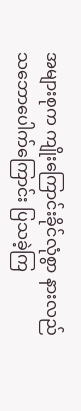အများစုက ကျိုးကြောင်းခိုင်လုံစွာ နားလည်သဘောပေါက်ကြောင်း ပြသခဲ့ကြ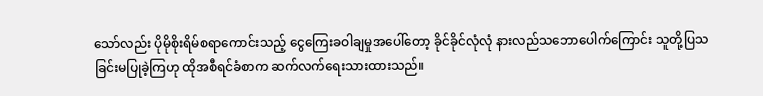သော်လည်း ပိုမိုစိုးရိမ်စရာကောင်းသည့် ငွေကြေးခဝါချမှုအပေါ်တော့ ခိုင်ခိုင်လုံလုံ နားလည်သဘောပေါက်ကြောင်း သူတို့ပြသခြင်းမပြုခဲ့ကြဟု ထိုအစီရင်ခံစာက ဆက်လက်ရေးသားထားသည်။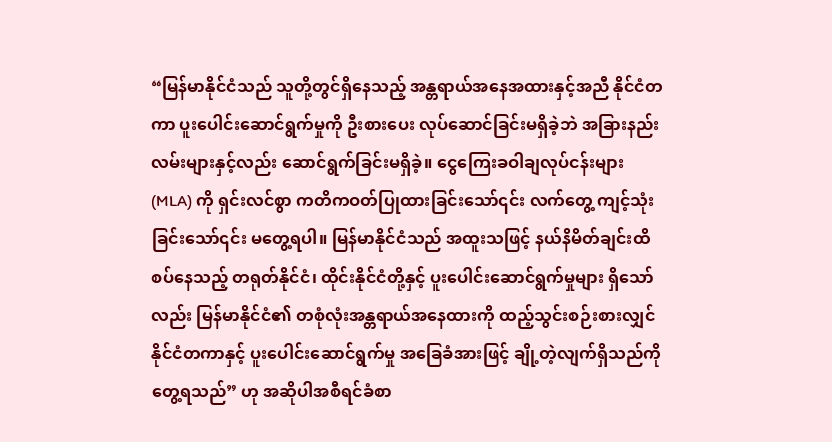“မြန်မာနိုင်ငံသည် သူတို့တွင်ရှိနေသည့် အန္တရာယ်အနေအထားနှင့်အညီ နိုင်ငံတကာ ပူးပေါင်းဆောင်ရွက်မှုကို ဦးစားပေး လုပ်ဆောင်ခြင်းမရှိခဲ့ဘဲ အခြားနည်းလမ်းများနှင့်လည်း ဆောင်ရွက်ခြင်းမရှိခဲ့။ ငွေကြေးခဝါချလုပ်ငန်းများ (MLA) ကို ရှင်းလင်စွာ ကတိကဝတ်ပြုထားခြင်းသော်၎င်း လက်တွေ့ ကျင့်သုံးခြင်းသော်၎င်း မတွေ့ရပါ။ မြန်မာနိုင်ငံသည် အထူးသဖြင့် နယ်နိမိတ်ချင်းထိစပ်နေသည့် တရုတ်နိုင်ငံ၊ ထိုင်းနိုင်ငံတို့နှင့် ပူးပေါင်းဆောင်ရွက်မှုများ ရှိသော်လည်း မြန်မာနိုင်ငံ၏ တစုံလုံးအန္တရာယ်အနေထားကို ထည့်သွင်းစဉ်းစားလျှင် နိုင်ငံတကာနှင့် ပူးပေါင်းဆောင်ရွက်မှု အခြေခံအားဖြင့် ချို့တဲ့လျက်ရှိသည်ကို တွေ့ရသည်” ဟု အဆိုပါအစီရင်ခံစာ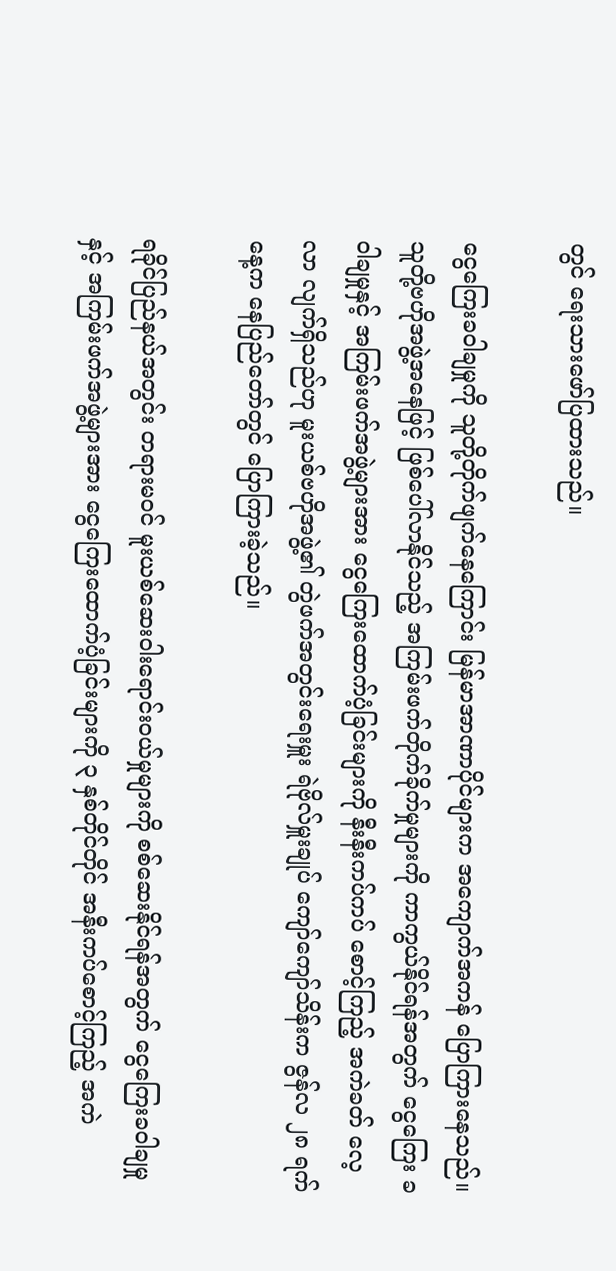တွင် ရေးသားဖော်ပြထားသည်။

ငွေကြေးခဝါချမှုကို သူတို့တိုက်ဖျက်နေကြောင်း မြန်မာအာဏာပိုင်များက အကျောက်အကန် ပြောကြားနေသည်။ သူတို့ဗဟိုအဖွဲ့အနေဖြင့် ဖြစ်ပေါ်လာနိုင်သည့် အကြမ်းဖက်တိုက်ခိုက်မှုများကို ကာကွယ်နိုင်ရန်အတွက် ငွေကြေး ခဝါချမှုနှင့် အကြမ်းဖက်အဖွဲ့များအား ငွေကြေးထောက်ပံ့ခြင်းများကို နီးနီးကပ်ကပ် စောင့်ကြည့် အကဲခတ် လေ့လာ လျက်ရှိသည်ဟု မူးယစ်ဗဟိုအဖွဲ့၏ တွဲဖက်အတွင်းရေးမှူး ရဲဗိုလ်မှူးချုပ် ကျော်ကျော်သိန်းက ဇွန်လ ၂၈ ရက်နေ့က နေပြည်တော်တွင် ပြောကြားခဲ့သည်။

ရခိုင်ပြည်နယ်အတွင်း တရားမဝင် မူးယစ်ဆေးဝါးရောင်းဝယ်မှုများကို စစ်ဆေးနိုင်ရန်အတွက် ငွေကြေးခဝါချမှုနှင့် အကြမ်းဖက်အဖွဲ့များအား ငွေကြေးထောက်ပံ့ခြင်းများကို ၃ နှစ်တိုင်တိုင် အနီးကပ်စောင့်ကြည့် အကဲ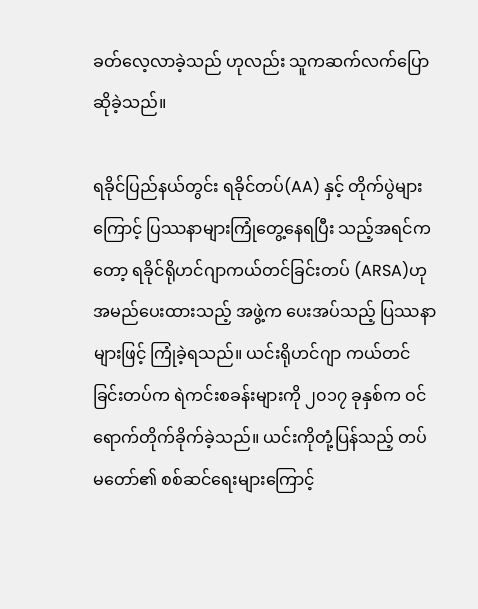ခတ်လေ့လာခဲ့သည် ဟုလည်း သူကဆက်လက်ပြောဆိုခဲ့သည်။

ရခိုင်ပြည်နယ်တွင်း ရခိုင်တပ်(AA) နှင့် တိုက်ပွဲများကြောင့် ပြဿနာများကြုံတွေ့နေရပြီး သည့်အရင်ကတော့ ရခိုင်ရိုဟင်ဂျာကယ်တင်ခြင်းတပ် (ARSA)ဟု အမည်ပေးထားသည့် အဖွဲ့က ပေးအပ်သည့် ပြဿနာများဖြင့် ကြုံခဲ့ရသည်။ ယင်းရိုဟင်ဂျာ ကယ်တင်ခြင်းတပ်က ရဲကင်းစခန်းများကို ၂၀၁၇ ခုနှစ်က ဝင်ရောက်တိုက်ခိုက်ခဲ့သည်။ ယင်းကိုတုံ့ပြန်သည့် တပ်မတော်၏ စစ်ဆင်ရေးများကြောင့်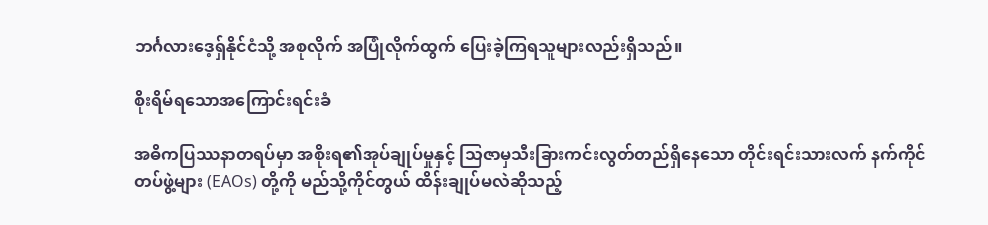ဘင်္ဂလားဒေ့ရှ်နိုင်ငံသို့ အစုလိုက် အပြုံလိုက်ထွက် ပြေးခဲ့ကြရသူများလည်းရှိသည်။

စိုးရိမ်ရသောအကြောင်းရင်းခံ

အဓိကပြဿနာတရပ်မှာ အစိုးရ၏အုပ်ချုပ်မှုနှင့် သြဇာမှသီးခြားကင်းလွတ်တည်ရှိနေသော တိုင်းရင်းသားလက် နက်ကိုင်တပ်ဖွဲ့များ (EAOs) တို့ကို မည်သို့ကိုင်တွယ် ထိန်းချုပ်မလဲဆိုသည့်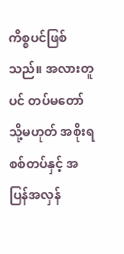ကိစ္စပင်ဖြစ်သည်။ အလားတူပင် တပ်မတော် သို့မဟုတ် အစိုးရစစ်တပ်နှင့် အပြန်အလှန်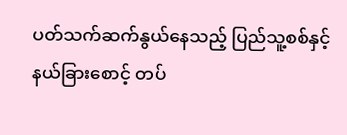ပတ်သက်ဆက်နွယ်နေသည့် ပြည်သူ့စစ်နှင့် နယ်ခြားစောင့် တပ်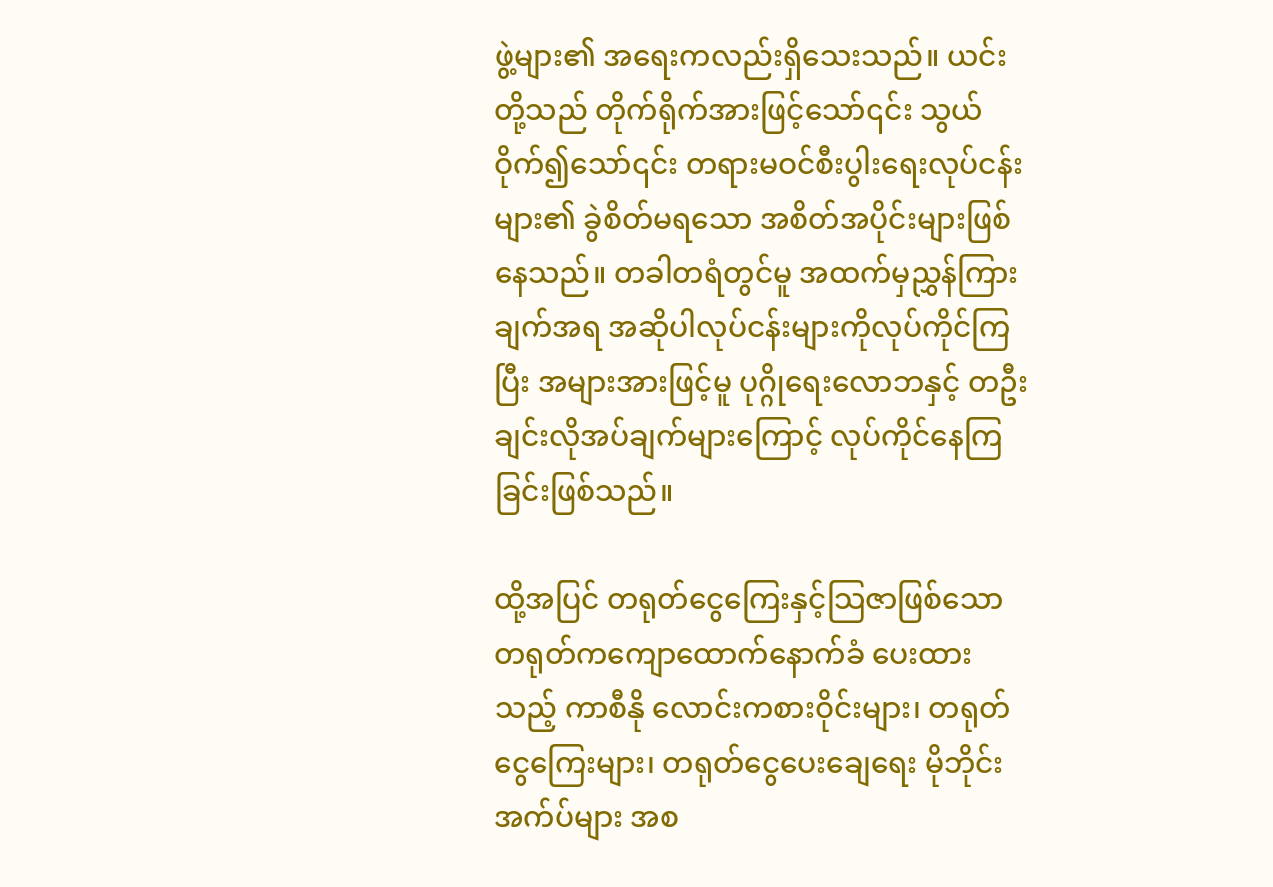ဖွဲ့များ၏ အရေးကလည်းရှိသေးသည်။ ယင်းတို့သည် တိုက်ရိုက်အားဖြင့်သော်၎င်း သွယ်ဝိုက်၍သော်၎င်း တရားမဝင်စီးပွါးရေးလုပ်ငန်းများ၏ ခွဲစိတ်မရသော အစိတ်အပိုင်းများဖြစ်နေသည်။ တခါတရံတွင်မူ အထက်မှညွှန်ကြားချက်အရ အဆိုပါလုပ်ငန်းများကိုလုပ်ကိုင်ကြပြီး အများအားဖြင့်မူ ပုဂ္ဂိုရေးလောဘနှင့် တဦးချင်းလိုအပ်ချက်များကြောင့် လုပ်ကိုင်နေကြခြင်းဖြစ်သည်။

ထို့အပြင် တရုတ်ငွေကြေးနှင့်သြဇာဖြစ်သော တရုတ်ကကျောထောက်နောက်ခံ ပေးထားသည့် ကာစီနို လောင်းကစားဝိုင်းများ၊ တရုတ်ငွေကြေးများ၊ တရုတ်ငွေပေးချေရေး မိုဘိုင်းအက်ပ်များ အစ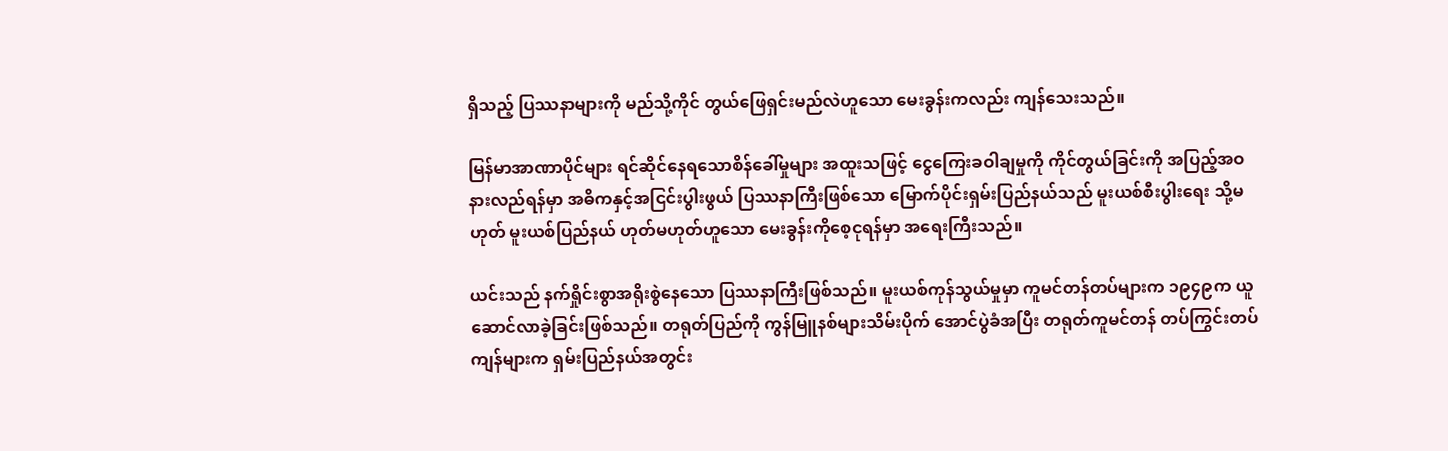ရှိသည့် ပြဿနာများကို မည်သို့ကိုင် တွယ်ဖြေရှင်းမည်လဲဟူသော မေးခွန်းကလည်း ကျန်သေးသည်။

မြန်မာအာဏာပိုင်များ ရင်ဆိုင်နေရသောစိန်ခေါ်မှုများ အထူးသဖြင့် ငွေကြေးခဝါချမှုကို ကိုင်တွယ်ခြင်းကို အပြည့်အဝ နားလည်ရန်မှာ အဓိကနှင့်အငြင်းပွါးဖွယ် ပြဿနာကြီးဖြစ်သော မြောက်ပိုင်းရှမ်းပြည်နယ်သည် မူးယစ်စီးပွါးရေး သို့မဟုတ် မူးယစ်ပြည်နယ် ဟုတ်မဟုတ်ဟူသော မေးခွန်းကိုစေ့ငုရန်မှာ အရေးကြီးသည်။

ယင်းသည် နက်ရှိုင်းစွာအရိုးစွဲနေသော ပြဿနာကြီးဖြစ်သည်။ မူးယစ်ကုန်သွယ်မှုမှာ ကူမင်တန်တပ်များက ၁၉၄၉က ယူဆောင်လာခဲ့ခြင်းဖြစ်သည်။ တရုတ်ပြည်ကို ကွန်မြူနစ်များသိမ်းပိုက် အောင်ပွဲခံအပြီး တရုတ်ကူမင်တန် တပ်ကြွင်းတပ်ကျန်များက ရှမ်းပြည်နယ်အတွင်း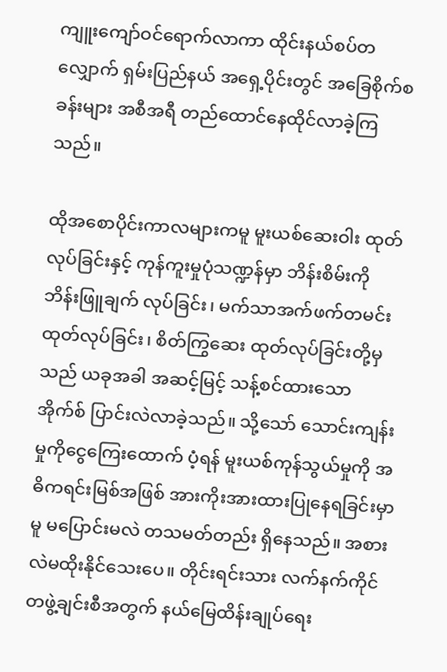ကျူးကျော်ဝင်ရောက်လာကာ ထိုင်းနယ်စပ်တလျှောက် ရှမ်းပြည်နယ် အရှေ့ပိုင်းတွင် အခြေစိုက်စခန်းများ အစီအရီ တည်ထောင်နေထိုင်လာခဲ့ကြသည်။

ထိုအစောပိုင်းကာလများကမူ မူးယစ်ဆေးဝါး ထုတ်လုပ်ခြင်းနှင့် ကုန်ကူးမှုပုံသဏ္ဍန်မှာ ဘိန်းစိမ်းကို ဘိန်းဖြူချက် လုပ်ခြင်း၊ မက်သာအက်ဖက်တမင်း ထုတ်လုပ်ခြင်း၊ စိတ်ကြွဆေး ထုတ်လုပ်ခြင်းတို့မှသည် ယခုအခါ အဆင့်မြင့် သန့်စင်ထားသော အိုက်စ် ပြာင်းလဲလာခဲ့သည်။ သို့သော် သောင်းကျန်းမှုကိုငွေကြေးထောက် ပံ့ရန် မူးယစ်ကုန်သွယ်မှုကို အဓိကရင်းမြစ်အဖြစ် အားကိုးအားထားပြုနေရခြင်းမှာမူ မပြောင်းမလဲ တသမတ်တည်း ရှိနေသည်။ အစားလဲမထိုးနိုင်သေးပေ။ တိုင်းရင်းသား လက်နက်ကိုင်တဖွဲ့ချင်းစီအတွက် နယ်မြေထိန်းချုပ်ရေး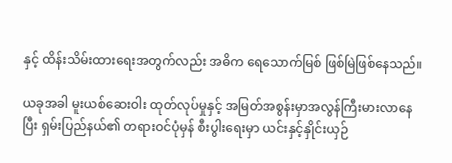နှင့် ထိန်းသိမ်းထားရေးအတွက်လည်း အဓိက ရေသောက်မြစ် ဖြစ်မြဲဖြစ်နေသည်။

ယခုအခါ မူးယစ်ဆေးဝါး ထုတ်လုပ်မှုနှင့် အမြတ်အစွန်းမှာအလွန်ကြီးမားလာနေပြီး ရှမ်းပြည်နယ်၏ တရားဝင်ပုံမှန် စီးပွါးရေးမှာ ယင်းနှင့်နှိုင်းယှဉ်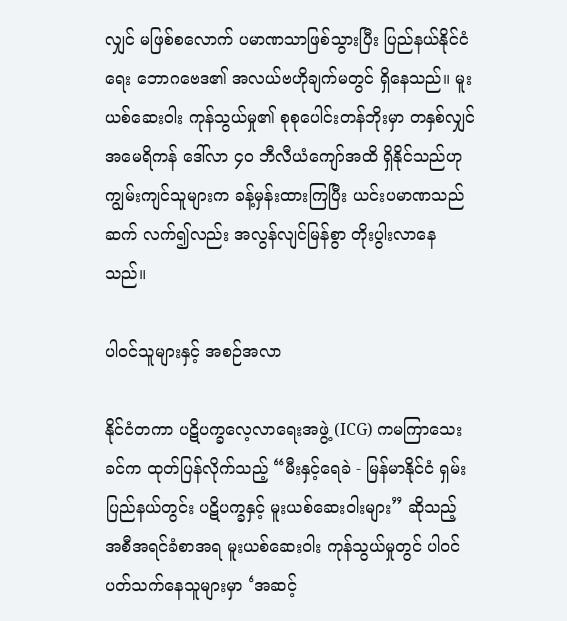လျှင် မဖြစ်စလောက် ပမာဏသာဖြစ်သွားပြီး ပြည်နယ်နိုင်ငံရေး ဘောဂဗေဒ၏ အလယ်ဗဟိုချက်မတွင် ရှိနေသည်။ မူးယစ်ဆေးဝါး ကုန်သွယ်မှု၏ စုစုပေါင်းတန်ဘိုးမှာ တနှစ်လျှင် အမေရိကန် ဒေါ်လာ ၄၀ ဘီလီယံကျော်အထိ ရှိနိုင်သည်ဟု ကျွမ်းကျင်သူများက ခန့်မှန်းထားကြပြီး ယင်းပမာဏသည် ဆက် လက်၍လည်း အလွန်လျင်မြန်စွာ တိုးပွါးလာနေသည်။

ပါဝင်သူများနှင့် အစဉ်အလာ

နိုင်ငံတကာ ပဋိပက္ခလေ့လာရေးအဖွဲ့ (ICG) ကမကြာသေးခင်က ထုတ်ပြန်လိုက်သည့် “မီးနှင့်ရေခဲ - မြန်မာနိုင်ငံ ရှမ်းပြည်နယ်တွင်း ပဋိပက္ခနှင့် မူးယစ်ဆေးဝါးများ” ဆိုသည့် အစီအရင်ခံစာအရ မူးယစ်ဆေးဝါး ကုန်သွယ်မှုတွင် ပါဝင်ပတ်သက်နေသူများမှာ ‘အဆင့်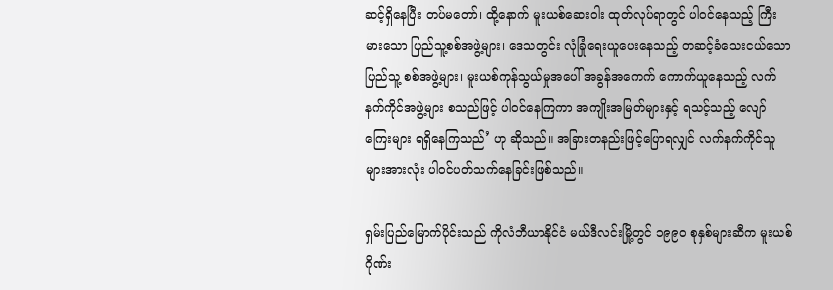ဆင့်ရှိနေပြီး တပ်မတော်၊ ထို့နောက် မူးယစ်ဆေးဝါး ထုတ်လုပ်ရာတွင် ပါဝင်နေသည့် ကြီးမားသော ပြည်သူ့စစ်အဖွဲ့များ၊ ဒေသတွင်း လုံခြုံရေးယူပေးနေသည့် တဆင့်ခံသေးငယ်သော ပြည်သူ့ စစ်အဖွဲ့များ၊ မူးယစ်ကုန်သွယ်မှုအပေါ် အခွန်အကေက် ကောက်ယူနေသည့် လက်နက်ကိုင်အဖွဲ့များ စသည်ဖြင့် ပါဝင်နေကြကာ အကျိုးအမြတ်များနှင့် ရသင့်သည့် လျော်ကြေးများ ရရှိနေကြသည်’ ဟု ဆိုသည်။ အခြားတနည်းဖြင့်ပြောရလျှင် လက်နက်ကိုင်သူများအားလုံး ပါဝင်ပတ်သက်နေခြင်းဖြစ်သည်။

ရှမ်းပြည်မြောက်ပိုင်းသည် ကိုလံဘီယာနိုင်ငံ မယ်ဒီလင်းမြို့တွင် ၁၉၉၀ စုနှစ်များဆီက မူးယစ်ဂိုဏ်း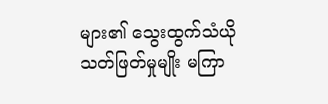များ၏ သွေးထွက်သံယို သတ်ဖြတ်မှုမျိုး မကြာ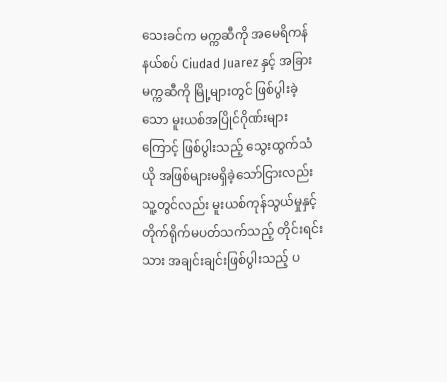သေးခင်က မက္ကဆီကို အမေရိကန်နယ်စပ် Ciudad Juarez နှင့် အခြားမက္ကဆီကို မြို့များတွင် ဖြစ်ပွါးခဲ့သော မူးယစ်အပြိုင်ဂိုဏ်းများကြောင့် ဖြစ်ပွါးသည့် သွေးထွက်သံယို အဖြစ်များမရှိခဲ့သော်ငြားလည်း သူ့တွင်လည်း မူးယစ်ကုန်သွယ်မှုနှင့် တိုက်ရိုက်မပတ်သက်သည့် တိုင်းရင်းသား အချင်းချင်းဖြစ်ပွါးသည့် ပ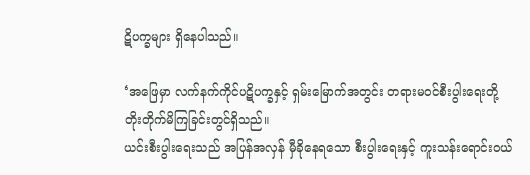ဋိပက္ခများ ရှိနေပါသည်။

‘အဖြေမှာ လက်နက်ကိုင်ပဋိပက္ခနှင့် ရှမ်းမြောက်အတွင်း တရားမဝင်စီးပွါးရေးတို့ တိုးတိုက်မိကြခြင်းတွင်ရှိသည်။
ယင်းစီးပွါးရေးသည် အပြန်အလှန် မှီခိုနေရသော စီးပွါးရေးနှင့် ကူးသန်းရောင်းဝယ်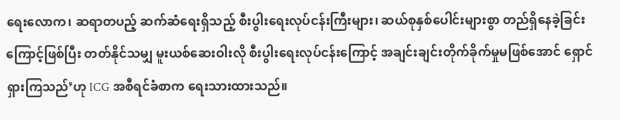ရေးလောက၊ ဆရာတပည့် ဆက်ဆံရေးရှိသည့် စီးပွါးရေးလုပ်ငန်းကြီးများ၊ ဆယ်စုနှစ်ပေါင်းများစွာ တည်ရှိနေခဲ့ခြင်းကြောင့်ဖြစ်ပြီး တတ်နိုင်သမျှ မူးယစ်ဆေးဝါးလို စီးပွါးရေးလုပ်ငန်းကြောင့် အချင်းချင်းတိုက်ခိုက်မှုမဖြစ်အောင် ရှောင်ရှားကြသည်’ဟု ICG အစီရင်ခံစာက ရေးသားထားသည်။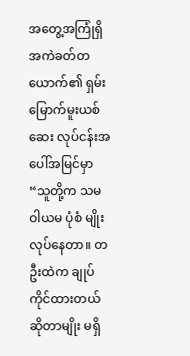အတွေ့အကြုံရှိ အကဲခတ်တယောက်၏ ရှမ်းမြောက်မူးယစ်ဆေး လုပ်ငန်းအပေါ်အမြင်မှာ “သူတို့က သမဝါယမ ပုံစံ မျိုးလုပ်နေတာ။ တဦးထဲက ချုပ်ကိုင်ထားတယ်ဆိုတာမျိုး မရှိ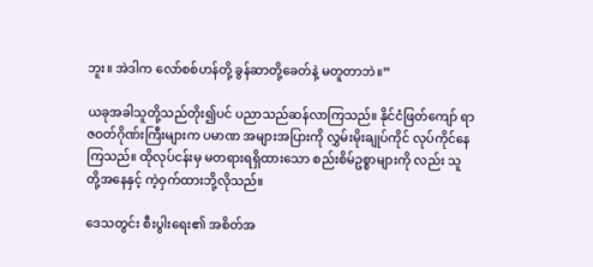ဘူး။ အဲဒါက လော်စစ်ဟန်တို့ ခွန်ဆာတို့ခေတ်နဲ့ မတူတာဘဲ။”

ယခုအခါသူတို့သည်တိုး၍ပင် ပညာသည်ဆန်လာကြသည်။ နိုင်ငံဖြတ်ကျော် ရာဇဝတ်ဂိုဏ်းကြီးများက ပမာဏ အများအပြားကို လွှမ်းမိုးချုပ်ကိုင် လုပ်ကိုင်နေကြသည်။ ထိုလုပ်ငန်းမှ မတရားရရှိထားသော စည်းစိမ်ဥစ္စာများကို လည်း သူတို့အနေနှင့် ကဲ့ဝှက်ထားဘို့လိုသည်။

ဒေသတွင်း စီးပွါးရေး၏ အစိတ်အ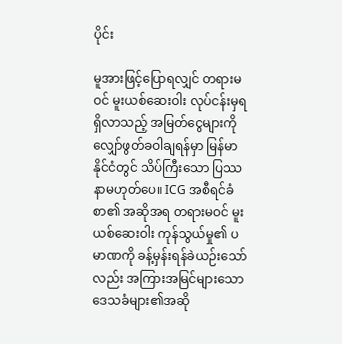ပိုင်း

မူအားဖြင့်ပြောရလျှင် တရားမဝင် မူးယစ်ဆေးဝါး လုပ်ငန်းမှရရှိလာသည့် အမြတ်ငွေများကို လျှော်ဖွတ်ခဝါချရန်မှာ မြန်မာနိုင်ငံတွင် သိပ်ကြီးသော ပြဿနာမဟုတ်ပေ။ ICG အစီရင်ခံစာ၏ အဆိုအရ တရားမဝင် မူးယစ်ဆေးဝါး ကုန်သွယ်မှု၏ ပမာဏကို ခန့်မှန်းရန်ခဲယဉ်းသော်လည်း အကြားအမြင်များသော ဒေသခံများ၏အဆို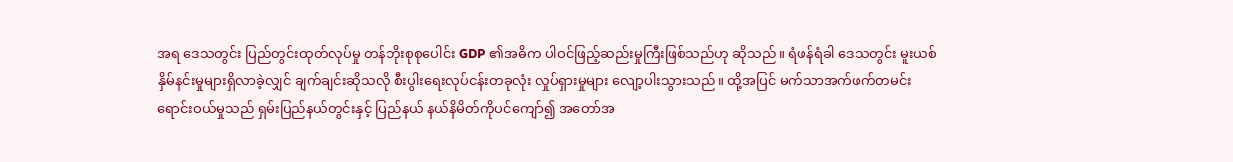အရ ဒေသတွင်း ပြည်တွင်းထုတ်လုပ်မှု တန်ဘိုးစုစုပေါင်း GDP ၏အဓိက ပါဝင်ဖြည့်ဆည်းမှုကြီးဖြစ်သည်ဟု ဆိုသည်။ ရံဖန်ရံခါ ဒေသတွင်း မူးယစ်နှိမ်နင်းမှုများရှိလာခဲ့လျှင် ချက်ချင်းဆိုသလို စီးပွါးရေးလုပ်ငန်းတခုလုံး လှုပ်ရှားမှုများ လျော့ပါးသွားသည်။ ထို့အပြင် မက်သာအက်ဖက်တမင်း ရောင်းဝယ်မှုသည် ရှမ်းပြည်နယ်တွင်းနှင့် ပြည်နယ် နယ်နိမိတ်ကိုပင်ကျော်၍ အတော်အ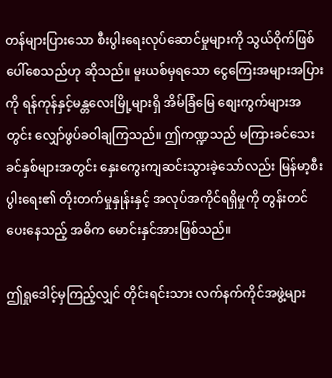တန်များပြားသော စီးပွါးရေးလုပ်ဆောင်မှုများကို သွယ်ဝိုက်ဖြစ်ပေါ်စေသည်ဟု ဆိုသည်။ မူးယစ်မှရသော ငွေကြေးအများအပြားကို ရန်ကုန်နှင့်မန္တလေးမြို့များရှိ အိမ်ခြံမြေ စျေးကွက်များအတွင်း လျှော်ဖွပ်ခဝါချကြသည်။ ဤကဏ္ဍသည် မကြားခင်သေးခင်နှစ်များအတွင်း နှေးကွေးကျဆင်းသွားခဲ့သော်လည်း မြန်မာ့စီးပွါးရေး၏ တိုးတက်မှုနှုန်းနှင့် အလုပ်အကိုင်ရရှိမှုကို တွန်းတင်ပေးနေသည့် အဓိက မောင်းနှင်အားဖြစ်သည်။

ဤရှုဒေါင့်မှကြည့်လျှင် တိုင်းရင်းသား လက်နက်ကိုင်အဖွဲ့များ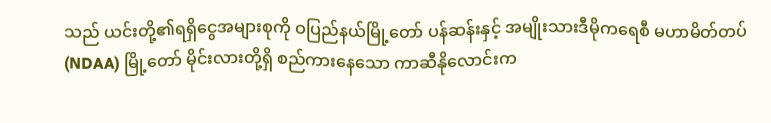သည် ယင်းတို့၏ရရှိငွေအများစုကို ဝပြည်နယ်မြို့တော် ပန်ဆန်းနှင့် အမျိုးသားဒီမိုကရေစီ မဟာမိတ်တပ် (NDAA) မြို့တော် မိုင်းလားတို့ရှိ စည်ကားနေသော ကာဆီနိုလောင်းက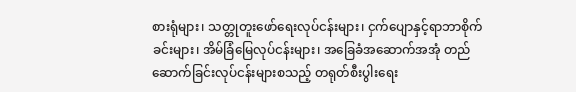စားရုံများ၊ သတ္တုတူးဖော်ရေးလုပ်ငန်းများ၊ ငှက်ပျောနှင့်ရာဘာစိုက်ခင်းများ၊ အိမ်ခြံမြေလုပ်ငန်းများ၊ အခြေခံအဆောက်အအုံ တည်ဆောက်ခြင်းလုပ်ငန်းများစသည့် တရုတ်စီးပွါးရေး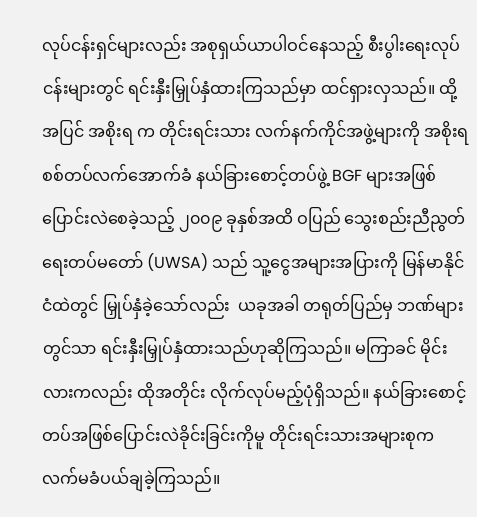လုပ်ငန်းရှင်များလည်း အစုရှယ်ယာပါဝင်နေသည့် စီးပွါးရေးလုပ်ငန်းများတွင် ရင်းနှီးမြှုပ်နှံထားကြသည်မှာ ထင်ရှားလှသည်။ ထို့အပြင် အစိုးရ က တိုင်းရင်းသား လက်နက်ကိုင်အဖွဲ့များကို အစိုးရစစ်တပ်လက်အောက်ခံ နယ်ခြားစောင့်တပ်ဖွဲ့ BGF များအဖြစ် ပြောင်းလဲစေခဲ့သည့် ၂၀၀၉ ခုနှစ်အထိ ဝပြည် သွေးစည်းညီညွတ်ရေးတပ်မတော် (UWSA) သည် သူ့ငွေအများအပြားကို မြန်မာနိုင်ငံထဲတွင် မြှုပ်နှံခဲ့သော်လည်း  ယခုအခါ တရုတ်ပြည်မှ ဘဏ်များတွင်သာ ရင်းနှီးမြှုပ်နှံထားသည်ဟုဆိုကြသည်။ မကြာခင် မိုင်းလားကလည်း ထိုအတိုင်း လိုက်လုပ်မည့်ပုံရှိသည်။ နယ်ခြားစောင့် တပ်အဖြစ်ပြောင်းလဲခိုင်းခြင်းကိုမူ တိုင်းရင်းသားအများစုက လက်မခံပယ်ချခဲ့ကြသည်။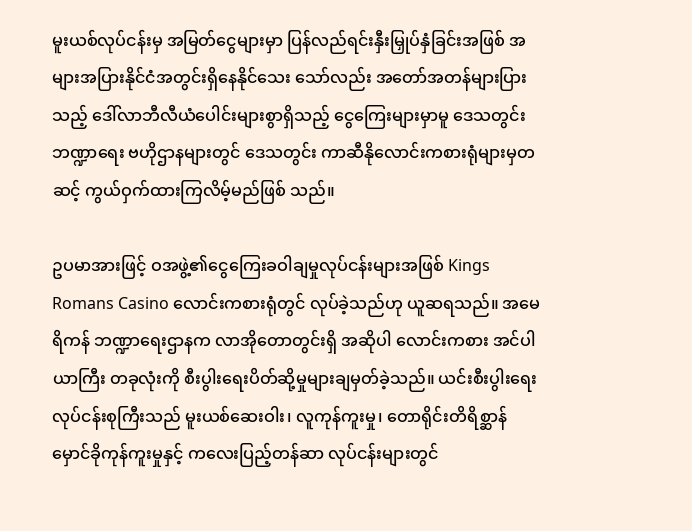မူးယစ်လုပ်ငန်းမှ အမြတ်ငွေများမှာ ပြန်လည်ရင်းနှီးမြှုပ်နှံခြင်းအဖြစ် အများအပြားနိုင်ငံအတွင်းရှိနေနိုင်သေး သော်လည်း အတော်အတန်များပြားသည့် ဒေါ်လာဘီလီယံပေါင်းများစွာရှိသည့် ငွေကြေးများမှာမူ ဒေသတွင်း ဘဏ္ဍာရေး ဗဟိုဌာနများတွင် ဒေသတွင်း ကာဆီနိုလောင်းကစားရုံများမှတဆင့် ကွယ်ဝှက်ထားကြလိမ့်မည်ဖြစ် သည်။

ဥပမာအားဖြင့် ဝအဖွဲ့၏ငွေကြေးခဝါချမှုလုပ်ငန်းများအဖြစ် Kings Romans Casino လောင်းကစားရုံတွင် လုပ်ခဲ့သည်ဟု ယူဆရသည်။ အမေရိကန် ဘဏ္ဍာရေးဌာနက လာအိုတောတွင်းရှိ အဆိုပါ လောင်းကစား အင်ပါယာကြီး တခုလုံးကို စီးပွါးရေးပိတ်ဆို့မှုများချမှတ်ခဲ့သည်။ ယင်းစီးပွါးရေး လုပ်ငန်းစုကြီးသည် မူးယစ်ဆေးဝါး၊ လူကုန်ကူးမှု၊ တောရိုင်းတိရိစ္ဆာန်မှောင်ခိုကုန်ကူးမှုနှင့် ကလေးပြည့်တန်ဆာ လုပ်ငန်းများတွင်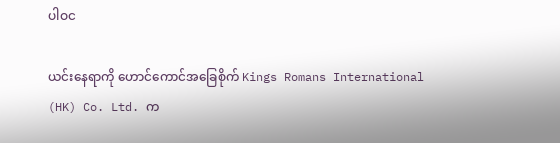ပါဝင

ယင်းနေရာကို ဟောင်ကောင်အခြေစိုက် Kings Romans International (HK) Co. Ltd. က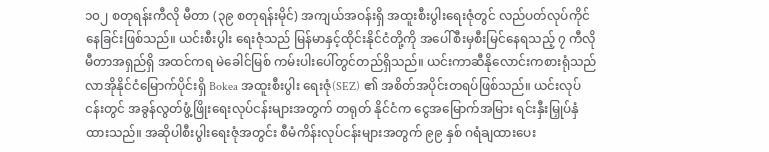၁၀၂ စတုရန်းကီလို မီတာ (၃၉ စတုရန်းမိုင်) အကျယ်အဝန်းရှိ အထူးစီးပွါးရေးဇုံတွင် လည်ပတ်လုပ်ကိုင်နေခြင်းဖြစ်သည်။ ယင်းစီးပွါး ရေးဇုံသည် မြန်မာနှင့်ထိုင်းနိုင်ငံတို့ကို အပေါ်စီးမှစီးမြင်နေရသည့် ၇ ကီလိုမီတာအရှည်ရှိ အထင်ကရ မဲခေါင်မြစ် ကမ်းပါးပေါ်တွင်တည်ရှိသည်။ ယင်းကာဆီနိုလောင်းကစားရုံသည် လာအိုနိုင်ငံမြောက်ပိုင်းရှိ Bokea အထူးစီးပွါး ရေးဇုံ(SEZ) ၏ အစိတ်အပိုင်းတရပ်ဖြစ်သည်။ ယင်းလုပ်ငန်းတွင် အခွန်လွတ်ဖွံ့ဖြိုးရေးလုပ်ငန်းများအတွက် တရုတ် နိုင်ငံက ငွေအမြောက်အမြား ရင်းနှီးမြှုပ်နှံထားသည်။ အဆိုပါစီးပွါးရေးဇုံအတွင်း စီမံကိန်းလုပ်ငန်းများအတွက် ၉၉ နှစ် ဂရံချထားပေး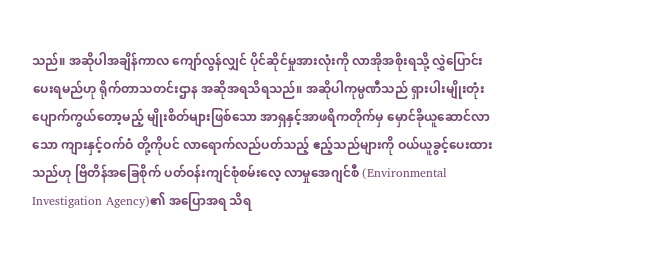သည်။ အဆိုပါအချိန်ကာလ ကျော်လွန်လျှင် ပိုင်ဆိုင်မှုအားလုံးကို လာအိုအစိုးရသို့ လွှဲပြောင်းပေးရမည်ဟု ရိုက်တာသတင်းဌာန အဆိုအရသိရသည်။ အဆိုပါကုမ္ပဏီသည် ရှားပါးမျိုးတုံးပျောက်ကွယ်တော့မည့် မျိုးစိတ်များဖြစ်သော အာရှနှင့်အာဖရိကတိုက်မှ မှောင်ခိုယူဆောင်လာသော ကျားနှင့်ဝက်ဝံ တို့ကိုပင် လာရောက်လည်ပတ်သည့် ဧည့်သည်များကို ဝယ်ယူခွင့်ပေးထားသည်ဟု ဗြိတိန်အခြေစိုက် ပတ်ဝန်းကျင်စုံစမ်းလေ့ လာမှုအေဂျင်စီ (Environmental Investigation Agency)၏ အပြောအရ သိရ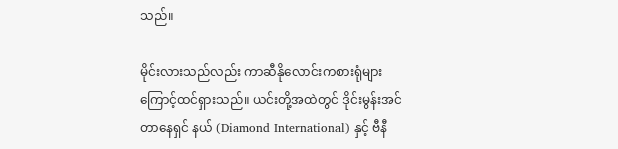သည်။

မိုင်းလားသည်လည်း ကာဆီနိုလောင်းကစားရုံများကြောင့်ထင်ရှားသည်။ ယင်းတို့အထဲတွင် ဒိုင်းမွန်းအင်တာနေရှင် နယ် (Diamond International) နှင့် ဗီနီ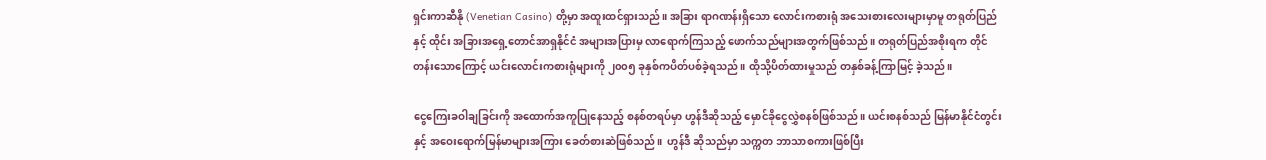ရှင်းကာဆီနို (Venetian Casino) တို့မှာ အထူးထင်ရှားသည်။ အခြား ရာဂဏန်းရှိသော လောင်းကစားရုံ အသေးစားလေးများမှာမူ တရုတ်ပြည်နှင့် ထိုင်း အခြားအရှေ့တောင်အာရှနိုင်ငံ အများအပြားမှ လာရောက်ကြသည့် ဖောက်သည်များအတွက်ဖြစ်သည်။ တရုတ်ပြည်အစိုးရက တိုင်တန်းသောကြောင့် ယင်းလောင်းကစားရုံများကို ၂၀၀၅ ခုနှစ်ကပိတ်ပစ်ခဲ့ရသည်။ ထိုသို့ပိတ်ထားမှုသည် တနှစ်ခန့်ကြာမြင့် ခဲ့သည်။

ငွေကြေးခဝါချခြင်းကို အထောက်အကူပြုနေသည့် စနစ်တရပ်မှာ ဟွန်ဒီဆိုသည့် မှောင်ခိုငွေလွှဲစနစ်ဖြစ်သည်။ ယင်းစနစ်သည် မြန်မာနိုင်ငံတွင်းနှင့် အဝေးရောက်မြန်မာများအကြား ခေတ်စားဆဲဖြစ်သည်။  ဟွန်ဒီ ဆိုသည်မှာ သက္ကတ ဘာသာစကားဖြစ်ပြီး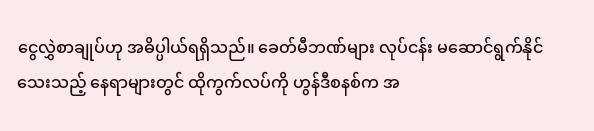ငွေလွှဲစာချုပ်ဟု အဓိပ္ပါယ်ရရှိသည်။ ခေတ်မီဘဏ်များ လုပ်ငန်း မဆောင်ရွက်နိုင်သေးသည့် နေရာများတွင် ထိုကွက်လပ်ကို ဟွန်ဒီစနစ်က အ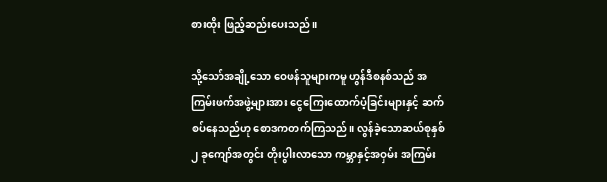စားထိုး ဖြည့်ဆည်းပေးသည်။

သို့သော်အချို့သော ဝေဖန်သူများကမူ ဟွန်ဒီစနစ်သည် အကြမ်းဖက်အဖွဲ့များအား ငွေကြေးထောက်ပံ့ခြင်းများနှင့် ဆက်စပ်နေသည်ဟု စောဒကတက်ကြသည်။ လွန်ခဲ့သောဆယ်စုနှစ် ၂ ခုကျော်အတွင်း တိုးပွါးလာသော ကမ္ဘာနှင့်အဝှမ်း အကြမ်း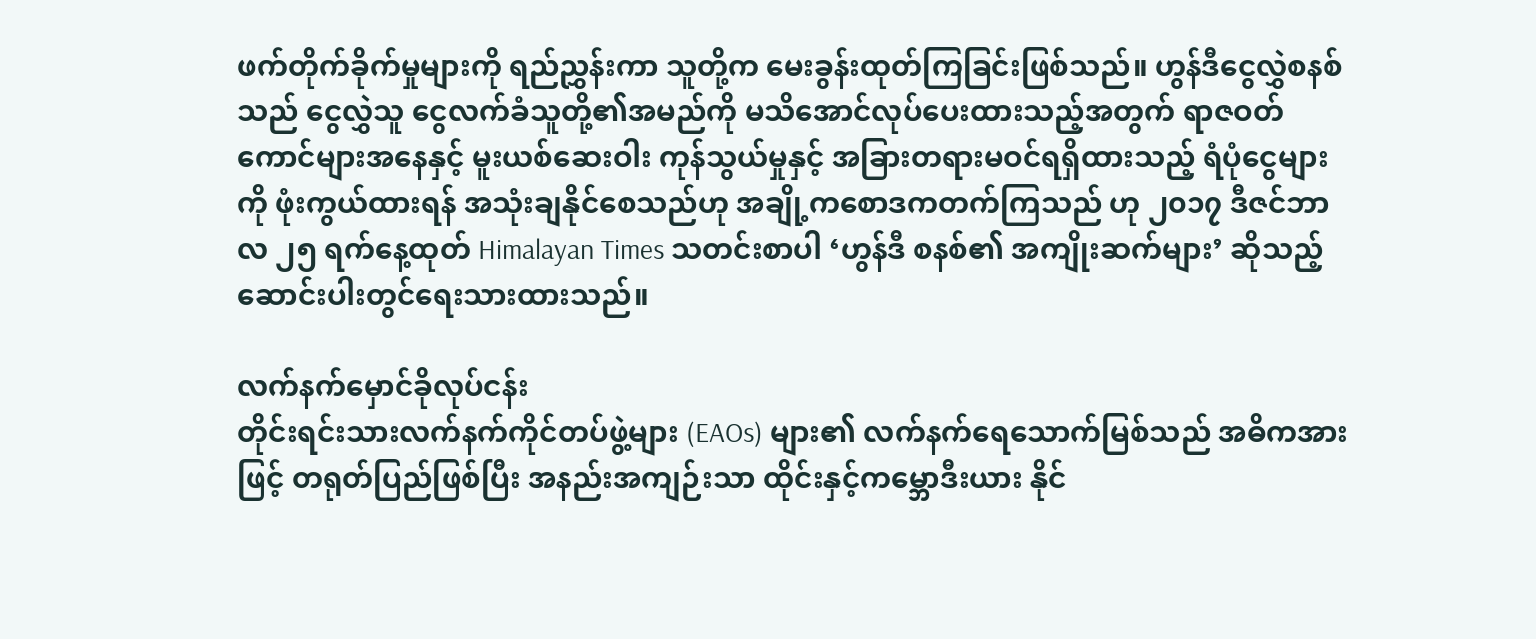ဖက်တိုက်ခိုက်မှုများကို ရည်ညွှန်းကာ သူတို့က မေးခွန်းထုတ်ကြခြင်းဖြစ်သည်။ ဟွန်ဒီငွေလွှဲစနစ်သည် ငွေလွှဲသူ ငွေလက်ခံသူတို့၏အမည်ကို မသိအောင်လုပ်ပေးထားသည့်အတွက် ရာဇဝတ်ကောင်များအနေနှင့် မူးယစ်ဆေးဝါး ကုန်သွယ်မှုနှင့် အခြားတရားမဝင်ရရှိထားသည့် ရံပုံငွေများကို ဖုံးကွယ်ထားရန် အသုံးချနိုင်စေသည်ဟု အချို့ကစောဒကတက်ကြသည် ဟု ၂၀၁၇ ဒီဇင်ဘာလ ၂၅ ရက်နေ့ထုတ် Himalayan Times သတင်းစာပါ ‘ဟွန်ဒီ စနစ်၏ အကျိုးဆက်များ’ ဆိုသည့် ဆောင်းပါးတွင်ရေးသားထားသည်။

လက်နက်မှောင်ခိုလုပ်ငန်း
တိုင်းရင်းသားလက်နက်ကိုင်တပ်ဖွဲ့များ (EAOs) များ၏ လက်နက်ရေသောက်မြစ်သည် အဓိကအားဖြင့် တရုတ်ပြည်ဖြစ်ပြီး အနည်းအကျဉ်းသာ ထိုင်းနှင့်ကမ္ဘောဒီးယား နိုင်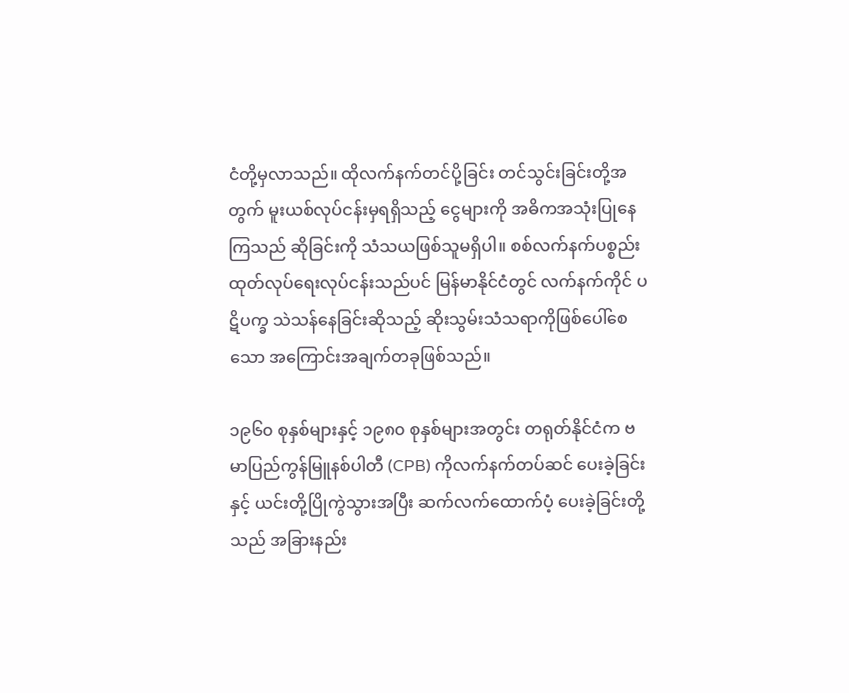ငံတို့မှလာသည်။ ထိုလက်နက်တင်ပို့ခြင်း တင်သွင်းခြင်းတို့အတွက် မူးယစ်လုပ်ငန်းမှရရှိသည့် ငွေများကို အဓိကအသုံးပြုနေကြသည် ဆိုခြင်းကို သံသယဖြစ်သူမရှိပါ။ စစ်လက်နက်ပစ္စည်း ထုတ်လုပ်ရေးလုပ်ငန်းသည်ပင် မြန်မာနိုင်ငံတွင် လက်နက်ကိုင် ပဋိပက္ခ သဲသန်နေခြင်းဆိုသည့် ဆိုးသွမ်းသံသရာကိုဖြစ်ပေါ်စေသော အကြောင်းအချက်တခုဖြစ်သည်။

၁၉၆၀ စုနှစ်များနှင့် ၁၉၈၀ စုနှစ်များအတွင်း တရုတ်နိုင်ငံက ဗမာပြည်ကွန်မြူနစ်ပါတီ (CPB) ကိုလက်နက်တပ်ဆင် ပေးခဲ့ခြင်းနှင့် ယင်းတို့ပြိုကွဲသွားအပြီး ဆက်လက်ထောက်ပံ့ ပေးခဲ့ခြင်းတို့သည် အခြားနည်း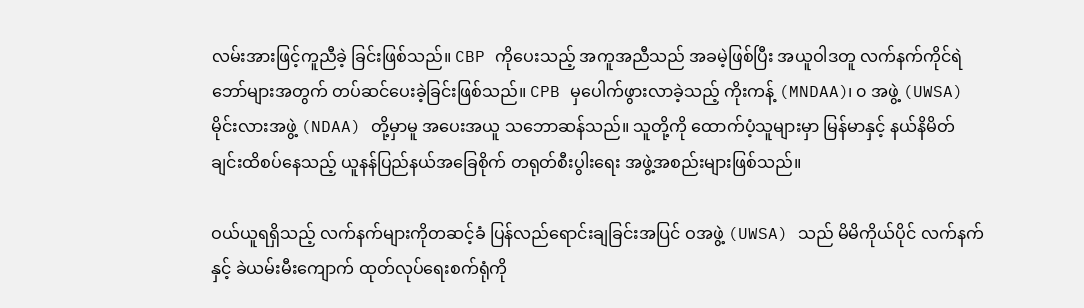လမ်းအားဖြင့်ကူညီခဲ့ ခြင်းဖြစ်သည်။ CBP ကိုပေးသည့် အကူအညီသည် အခမဲ့ဖြစ်ပြီး အယူဝါဒတူ လက်နက်ကိုင်ရဲဘော်များအတွက် တပ်ဆင်ပေးခဲ့ခြင်းဖြစ်သည်။ CPB မှပေါက်ဖွားလာခဲ့သည့် ကိုးကန့် (MNDAA)၊ ၀ အဖွဲ့ (UWSA) မိုင်းလားအဖွဲ့ (NDAA) တို့မှာမူ အပေးအယူ သဘောဆန်သည်။ သူတို့ကို ထောက်ပံ့သူများမှာ မြန်မာနှင့် နယ်နိမိတ်ချင်းထိစပ်နေသည့် ယူနန်ပြည်နယ်အခြေစိုက် တရုတ်စီးပွါးရေး အဖွဲ့အစည်းများဖြစ်သည်။

ဝယ်ယူရရှိသည့် လက်နက်များကိုတဆင့်ခံ ပြန်လည်ရောင်းချခြင်းအပြင် ဝအဖွဲ့ (UWSA) သည် မိမိကိုယ်ပိုင် လက်နက်နှင့် ခဲယမ်းမီးကျောက် ထုတ်လုပ်ရေးစက်ရုံကို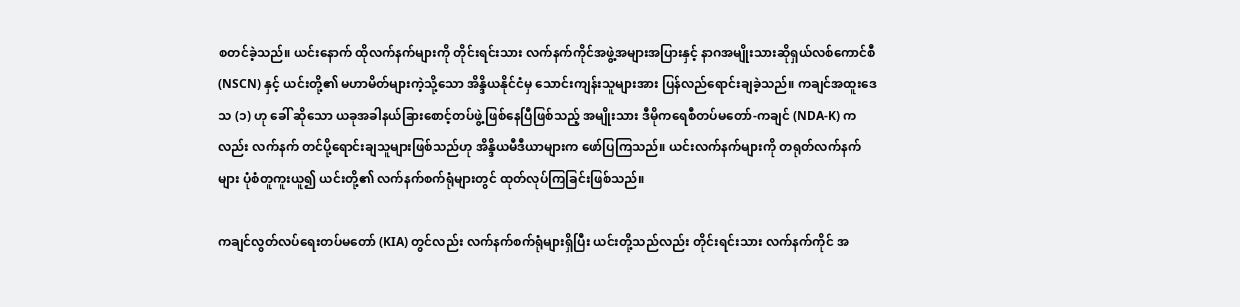စတင်ခဲ့သည်။ ယင်းနောက် ထိုလက်နက်များကို တိုင်းရင်းသား လက်နက်ကိုင်အဖွဲ့အများအပြားနှင့် နာဂအမျိုးသားဆိုရှယ်လစ်ကောင်စီ (NSCN) နှင့် ယင်းတို့၏ မဟာမိတ်များကဲ့သို့သော အိန္ဒိယနိုင်ငံမှ သောင်းကျန်းသူများအား ပြန်လည်ရောင်းချခဲ့သည်။ ကချင်အထူးဒေသ (၁) ဟု ခေါ် ဆိုသော ယခုအခါနယ်ခြားစောင့်တပ်ဖွဲ့ ဖြစ်နေပြီဖြစ်သည့် အမျိုးသား ဒီမိုကရေစီတပ်မတော်-ကချင် (NDA-K) ကလည်း လက်နက် တင်ပို့ရောင်းချသူများဖြစ်သည်ဟု အိန္ဒိယမီဒီယာများက ဖော်ပြကြသည်။ ယင်းလက်နက်များကို တရုတ်လက်နက်များ ပုံစံတူကူးယူ၍ ယင်းတို့၏ လက်နက်စက်ရုံများတွင် ထုတ်လုပ်ကြခြင်းဖြစ်သည်။

ကချင်လွတ်လပ်ရေးတပ်မတော် (KIA) တွင်လည်း လက်နက်စက်ရုံများရှိပြီး ယင်းတို့သည်လည်း တိုင်းရင်းသား လက်နက်ကိုင် အ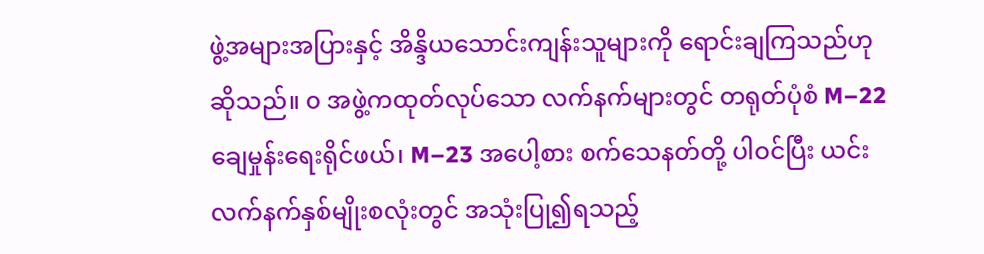ဖွဲ့အများအပြားနှင့် အိန္ဒိယသောင်းကျန်းသူများကို ရောင်းချကြသည်ဟုဆိုသည်။ ၀ အဖွဲ့ကထုတ်လုပ်သော လက်နက်များတွင် တရုတ်ပုံစံ M–22 ချေမှုန်းရေးရိုင်ဖယ်၊ M–23 အပေါ့စား စက်သေနတ်တို့ ပါဝင်ပြီး ယင်းလက်နက်နှစ်မျိုးစလုံးတွင် အသုံးပြု၍ရသည့်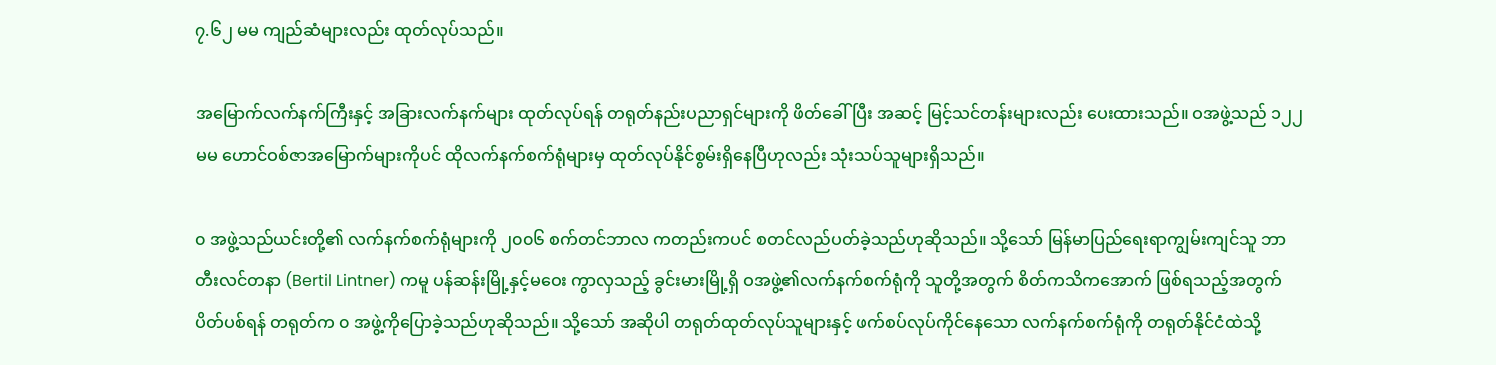၇.၆၂ မမ ကျည်ဆံများလည်း ထုတ်လုပ်သည်။

အမြောက်လက်နက်ကြီးနှင့် အခြားလက်နက်များ ထုတ်လုပ်ရန် တရုတ်နည်းပညာရှင်များကို ဖိတ်ခေါ်ပြီး အဆင့် မြင့်သင်တန်းများလည်း ပေးထားသည်။ ဝအဖွဲ့သည် ၁၂၂ မမ ဟောင်ဝစ်ဇာအမြောက်များကိုပင် ထိုလက်နက်စက်ရုံများမှ ထုတ်လုပ်နိုင်စွမ်းရှိနေပြီဟုလည်း သုံးသပ်သူများရှိသည်။

၀ အဖွဲ့သည်ယင်းတို့၏ လက်နက်စက်ရုံများကို ၂၀၀၆ စက်တင်ဘာလ ကတည်းကပင် စတင်လည်ပတ်ခဲ့သည်ဟုဆိုသည်။ သို့သော် မြန်မာပြည်ရေးရာကျွမ်းကျင်သူ ဘာတီးလင်တနာ (Bertil Lintner) ကမူ ပန်ဆန်းမြို့နှင့်မဝေး ကွာလှသည့် ခွင်းမားမြို့ရှိ ဝအဖွဲ့၏လက်နက်စက်ရုံကို သူတို့အတွက် စိတ်ကသိကအောက် ဖြစ်ရသည့်အတွက် ပိတ်ပစ်ရန် တရုတ်က ၀ အဖွဲ့ကိုပြောခဲ့သည်ဟုဆိုသည်။ သို့သော် အဆိုပါ တရုတ်ထုတ်လုပ်သူများနှင့် ဖက်စပ်လုပ်ကိုင်နေသော လက်နက်စက်ရုံကို တရုတ်နိုင်ငံထဲသို့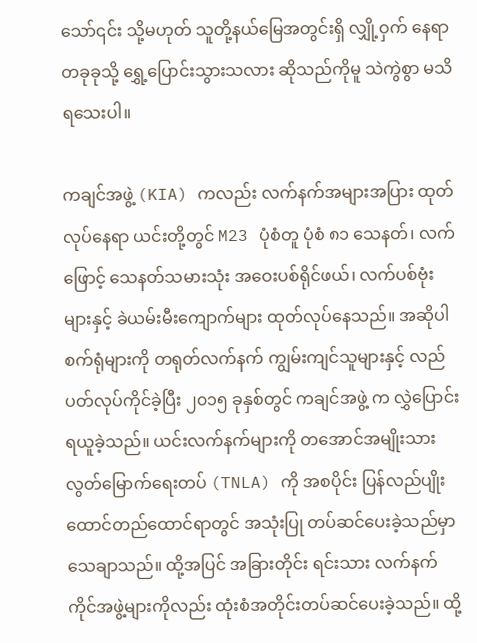သော်၎င်း သို့မဟုတ် သူတို့နယ်မြေအတွင်းရှိ လျှို့ဝှက် နေရာတခုခုသို့ ရွှေ့ပြောင်းသွားသလား ဆိုသည်ကိုမူ သဲကွဲစွာ မသိရသေးပါ။

ကချင်အဖွဲ့ (KIA) ကလည်း လက်နက်အများအပြား ထုတ်လုပ်နေရာ ယင်းတို့တွင် M23 ပုံစံတူ ပုံစံ ၈၁ သေနတ်၊ လက်ဖြောင့် သေနတ်သမားသုံး အဝေးပစ်ရိုင်ဖယ်၊ လက်ပစ်ဗုံးများနှင့် ခဲယမ်းမီးကျောက်များ ထုတ်လုပ်နေသည်။ အဆိုပါစက်ရုံများကို တရုတ်လက်နက် ကျွမ်းကျင်သူများနှင့် လည်ပတ်လုပ်ကိုင်ခဲ့ပြီး ၂၀၁၅ ခုနှစ်တွင် ကချင်အဖွဲ့ က လွှဲပြောင်းရယူခဲ့သည်။ ယင်းလက်နက်များကို တအောင်အမျိုးသားလွတ်မြောက်ရေးတပ် (TNLA) ကို အစပိုင်း ပြန်လည်ပျိုးထောင်တည်ထောင်ရာတွင် အသုံးပြု တပ်ဆင်ပေးခဲ့သည်မှာ သေချာသည်။ ထို့အပြင် အခြားတိုင်း ရင်းသား လက်နက်ကိုင်အဖွဲ့များကိုလည်း ထုံးစံအတိုင်းတပ်ဆင်ပေးခဲ့သည်။ ထို့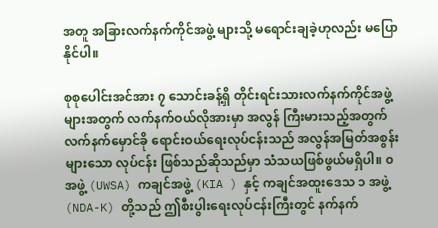အတူ အခြားလက်နက်ကိုင်အဖွဲ့ များသို့ မရောင်းချခဲ့ဟုလည်း မပြောနိုင်ပါ။

စုစုပေါင်းအင်အား ၇ သောင်းခန့်ရှိ တိုင်းရင်းသားလက်နက်ကိုင်အဖွဲ့များအတွက် လက်နက်ဝယ်လိုအားမှာ အလွန် ကြီးမားသည့်အတွက် လက်နက်မှောင်ခို ရောင်းဝယ်ရေးလုပ်ငန်းသည် အလွန်အမြတ်အစွန်းများသော လုပ်ငန်း ဖြစ်သည်ဆိုသည်မှာ သံသယဖြစ်ဖွယ်မရှိပါ။ ၀ အဖွဲ့ (UWSA) ကချင်အဖွဲ့ (KIA ) နှင့် ကချင်အထူးဒေသ ၁ အဖွဲ့ (NDA-K) တို့သည် ဤစီးပွါးရေးလုပ်ငန်းကြီးတွင် နက်နက်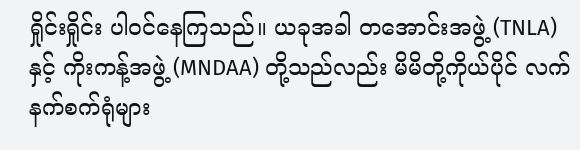ရှိုင်းရှိုင်း ပါဝင်နေကြသည်။ ယခုအခါ တအောင်းအဖွဲ့ (TNLA) နှင့် ကိုးကန့်အဖွဲ့ (MNDAA) တို့သည်လည်း မိမိတို့ကိုယ်ပိုင် လက်နက်စက်ရုံများ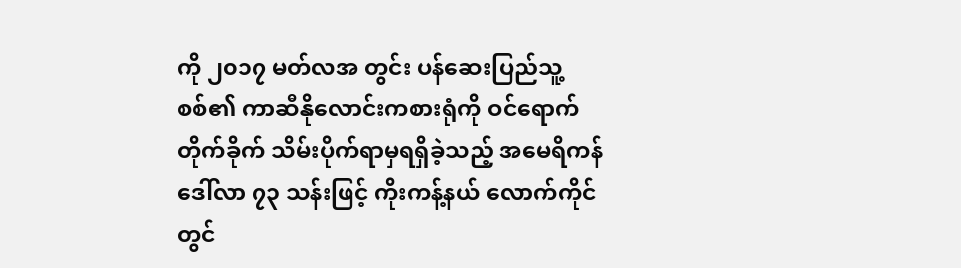ကို ၂၀၁၇ မတ်လအ တွင်း ပန်ဆေးပြည်သူ့စစ်၏ ကာဆီနိုလောင်းကစားရုံကို ဝင်ရောက်တိုက်ခိုက် သိမ်းပိုက်ရာမှရရှိခဲ့သည့် အမေရိကန် ဒေါ်လာ ၇၃ သန်းဖြင့် ကိုးကန့်နယ် လောက်ကိုင်တွင်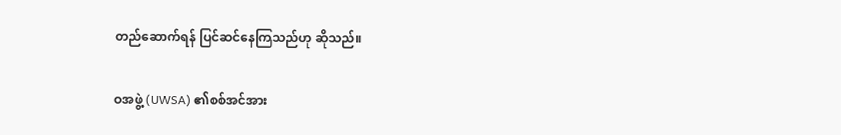တည်ဆောက်ရန် ပြင်ဆင်နေကြသည်ဟု ဆိုသည်။

ဝအဖွဲ့ (UWSA) ၏စစ်အင်အား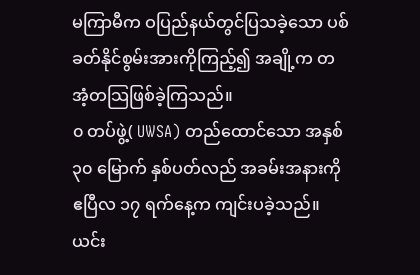မကြာမီက ဝပြည်နယ်တွင်ပြသခဲ့သော ပစ်ခတ်နိုင်စွမ်းအားကိုကြည့်၍ အချို့က တအံ့တသြဖြစ်ခဲ့ကြသည်။
၀ တပ်ဖွဲ့( UWSA) တည်ထောင်သော အနှစ် ၃၀ မြောက် နှစ်ပတ်လည် အခမ်းအနားကို ဧပြီလ ၁၇ ရက်နေ့က ကျင်းပခဲ့သည်။ ယင်း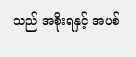သည် အစိုးရနှင့် အပစ်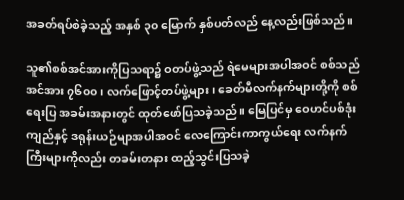အခတ်ရပ်စဲခဲ့သည့် အနှစ် ၃၀ မြောက် နှစ်ပတ်လည် နေ့လည်းဖြစ်သည်။

သူ၏စစ်အင်အားကိုပြသရာ၌ ဝတပ်ဖွဲ့သည် ရဲမေများအပါအဝင် စစ်သည်အင်အား ၇၆၀၀၊ လက်ဖြောင့်တပ်ဖွဲ့များ၊ ခေတ်မီလက်နက်များတို့ကို စစ်ရေးပြ အခမ်းအနားတွင် ထုတ်ဖော်ပြသခဲ့သည်။ မြေပြင်မှ ဝေဟင်ပစ်ဒုံးကျည်နှင့် ဒရုန်းယဉ်မျာအပါအဝင် လေကြောင်းကာကွယ်ရေး လက်နက်ကြီးများကိုလည်း တခမ်းတနား ထည့်သွင်းပြသခဲ့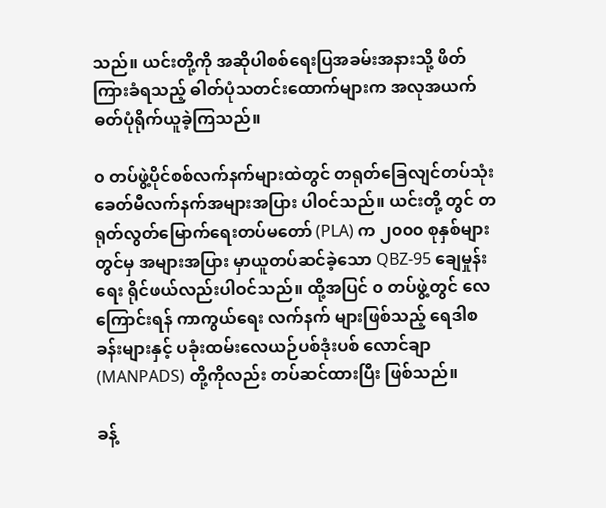သည်။ ယင်းတို့ကို အဆိုပါစစ်ရေးပြအခမ်းအနားသို့ ဖိတ်ကြားခံရသည့် ဓါတ်ပုံသတင်းထောက်များက အလုအယက် ဓတ်ပုံရိုက်ယူခဲ့ကြသည်။

၀ တပ်ဖွဲ့ပိုင်စစ်လက်နက်များထဲတွင် တရုတ်ခြေလျင်တပ်သုံး ခေတ်မီလက်နက်အများအပြား ပါဝင်သည်။ ယင်းတို့ တွင် တရုတ်လွတ်မြောက်ရေးတပ်မတော် (PLA) က ၂၀၀၀ စုနှစ်များတွင်မှ အများအပြား မှာယူတပ်ဆင်ခဲ့သော QBZ-95 ချေမှုန်းရေး ရိုင်ဖယ်လည်းပါဝင်သည်။ ထို့အပြင် ၀ တပ်ဖွဲ့တွင် လေကြောင်းရန် ကာကွယ်ရေး လက်နက် များဖြစ်သည့် ရေဒါစခန်းများနှင့် ပခုံးထမ်းလေယဉ်ပစ်ဒုံးပစ် လောင်ချာ (MANPADS) တို့ကိုလည်း တပ်ဆင်ထားပြီး ဖြစ်သည်။

ခန့်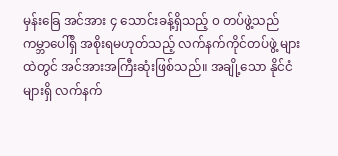မှန်းခြေ အင်အား ၄ သောင်းခန့်ရှိသည့် ၀ တပ်ဖွဲ့သည် ကမ္ဘာပေါ်ရှိ အစိုးရမဟုတ်သည့် လက်နက်ကိုင်တပ်ဖွဲ့ များထဲတွင် အင်အားအကြီးဆုံးဖြစ်သည်။ အချို့သော နိုင်ငံများရှိ လက်နက်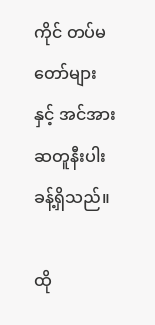ကိုင် တပ်မတော်များနှင့် အင်အားဆတူနီးပါး ခန့်ရှိသည်။

ထို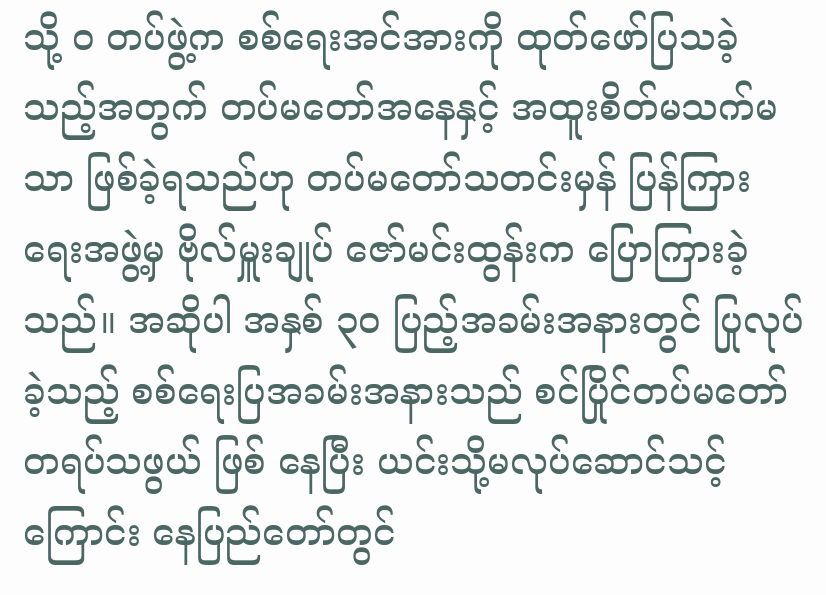သို့ ၀ တပ်ဖွဲ့က စစ်ရေးအင်အားကို ထုတ်ဖော်ပြသခဲ့သည့်အတွက် တပ်မတော်အနေနှင့် အထူးစိတ်မသက်မသာ ဖြစ်ခဲ့ရသည်ဟု တပ်မတော်သတင်းမှန် ပြန်ကြားရေးအဖွဲ့မှ ဗိုလ်မှူးချုပ် ဇော်မင်းထွန်းက ပြောကြားခဲ့သည်။ အဆိုပါ အနှစ် ၃၀ ပြည့်အခမ်းအနားတွင် ပြုလုပ်ခဲ့သည့် စစ်ရေးပြအခမ်းအနားသည် စင်ပြိုင်တပ်မတော်တရပ်သဖွယ် ဖြစ် နေပြီး ယင်းသို့မလုပ်ဆောင်သင့်ကြောင်း နေပြည်တော်တွင်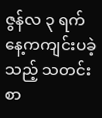ဇွန်လ ၃ ရက်နေ့ကကျင်းပခဲ့သည့် သတင်းစာ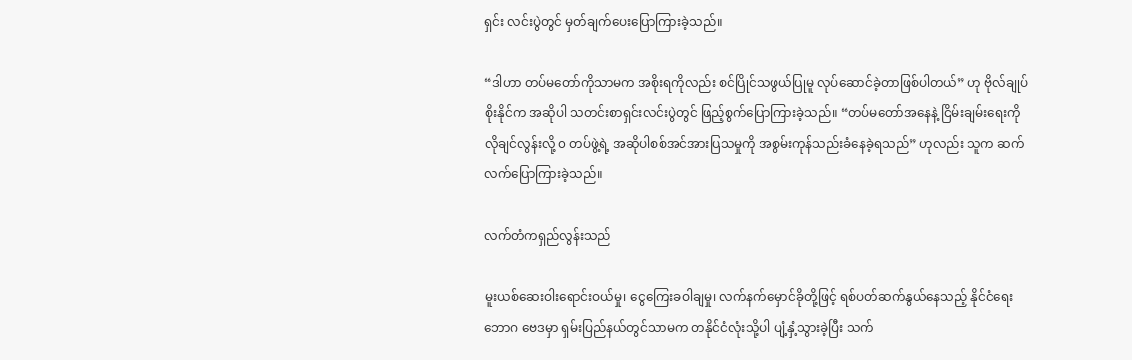ရှင်း လင်းပွဲတွင် မှတ်ချက်ပေးပြောကြားခဲ့သည်။

“ဒါဟာ တပ်မတော်ကိုသာမက အစိုးရကိုလည်း စင်ပြိုင်သဖွယ်ပြုမူ လုပ်ဆောင်ခဲ့တာဖြစ်ပါတယ်” ဟု ဗိုလ်ချုပ် စိုးနိုင်က အဆိုပါ သတင်းစာရှင်းလင်းပွဲတွင် ဖြည့်စွက်ပြောကြားခဲ့သည်။ “တပ်မတော်အနေနဲ့ ငြိမ်းချမ်းရေးကို လိုချင်လွန်းလို့ ၀ တပ်ဖွဲ့ရဲ့ အဆိုပါစစ်အင်အားပြသမှုကို အစွမ်းကုန်သည်းခံနေခဲ့ရသည်” ဟုလည်း သူက ဆက်လက်ပြောကြားခဲ့သည်။

လက်တံကရှည်လွန်းသည်

မူးယစ်ဆေးဝါးရောင်းဝယ်မှု၊ ငွေကြေးခဝါချမှု၊ လက်နက်မှောင်ခိုတို့ဖြင့် ရစ်ပတ်ဆက်နွယ်နေသည့် နိုင်ငံရေးဘောဂ ဗေဒမှာ ရှမ်းပြည်နယ်တွင်သာမက တနိုင်ငံလုံးသို့ပါ ပျံ့နှံ့သွားခဲ့ပြီး သက်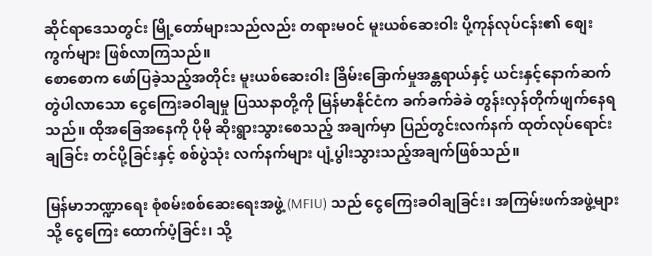ဆိုင်ရာဒေသတွင်း မြို့တော်များသည်လည်း တရားမဝင် မူးယစ်ဆေးဝါး ပို့ကုန်လုပ်ငန်း၏ စျေးကွက်များ ဖြစ်လာကြသည်။
စောစောက ဖော်ပြခဲ့သည့်အတိုင်း မူးယစ်ဆေးဝါး ခြိမ်းခြောက်မှုအန္တရာယ်နှင့် ယင်းနှင့်နောက်ဆက်တွဲပါလာသော ငွေကြေးခဝါချမှု ပြဿနာတို့ကို မြန်မာနိုင်ငံက ခက်ခက်ခဲခဲ တွန်းလှန်တိုက်ဖျက်နေရသည်။ ထိုအခြေအနေကို ပိုမို ဆိုးရွားသွားစေသည့် အချက်မှာ ပြည်တွင်းလက်နက် ထုတ်လုပ်ရောင်းချခြင်း တင်ပို့ခြင်းနှင့် စစ်ပွဲသုံး လက်နက်များ ပျံ့ပွါးသွားသည့်အချက်ဖြစ်သည်။

မြန်မာဘဏ္ဍာရေး စုံစမ်းစစ်ဆေးရေးအဖွဲ့ (MFIU) သည် ငွေကြေးခဝါချခြင်း၊ အကြမ်းဖက်အဖွဲ့များသို့ ငွေကြေး ထောက်ပံ့ခြင်း၊ သို့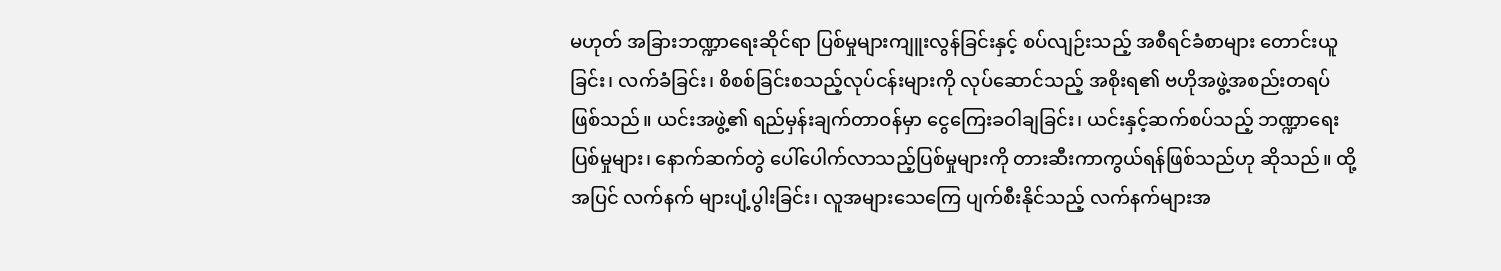မဟုတ် အခြားဘဏ္ဍာရေးဆိုင်ရာ ပြစ်မှုများကျူးလွန်ခြင်းနှင့် စပ်လျဉ်းသည့် အစီရင်ခံစာများ တောင်းယူခြင်း၊ လက်ခံခြင်း၊ စိစစ်ခြင်းစသည့်လုပ်ငန်းများကို လုပ်ဆောင်သည့် အစိုးရ၏ ဗဟိုအဖွဲ့အစည်းတရပ် ဖြစ်သည်။ ယင်းအဖွဲ့၏ ရည်မှန်းချက်တာဝန်မှာ ငွေကြေးခဝါချခြင်း၊ ယင်းနှင့်ဆက်စပ်သည့် ဘဏ္ဍာရေးပြစ်မှုများ၊ နောက်ဆက်တွဲ ပေါ်ပေါက်လာသည့်ပြစ်မှုများကို တားဆီးကာကွယ်ရန်ဖြစ်သည်ဟု ဆိုသည်။ ထို့အပြင် လက်နက် များပျံ့ပွါးခြင်း၊ လူအများသေကြေ ပျက်စီးနိုင်သည့် လက်နက်များအ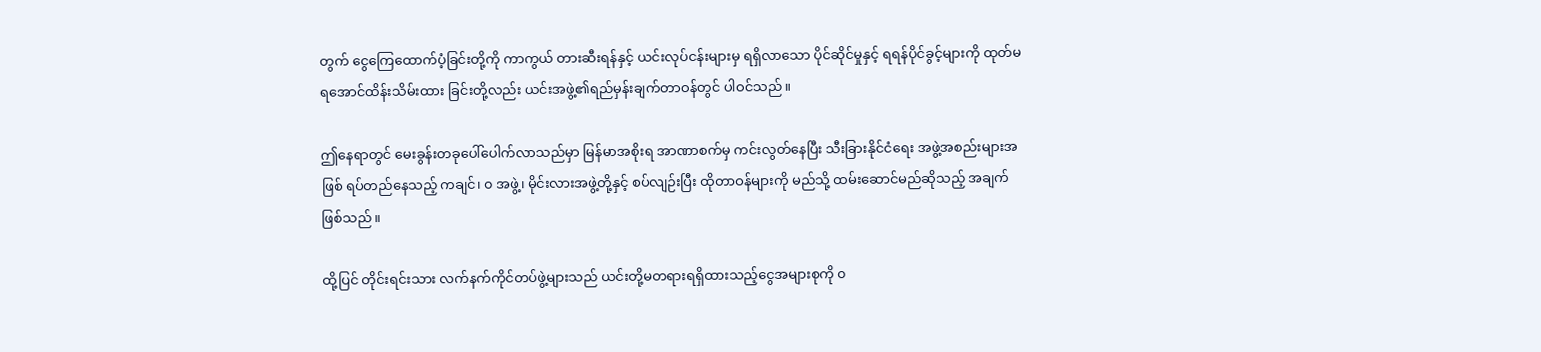တွက် ငွေကြေထောက်ပံ့ခြင်းတို့ကို ကာကွယ် တားဆီးရန်နှင့် ယင်းလုပ်ငန်းများမှ ရရှိလာသော ပိုင်ဆိုင်မှုနှင့် ရရန်ပိုင်ခွင့်များကို ထုတ်မရအောင်ထိန်းသိမ်းထား ခြင်းတို့လည်း ယင်းအဖွဲ့၏ရည်မှန်းချက်တာဝန်တွင် ပါဝင်သည်။

ဤနေရာတွင် မေးခွန်းတခုပေါ်ပေါက်လာသည်မှာ မြန်မာအစိုးရ အာဏာစက်မှ ကင်းလွတ်နေပြီး သီးခြားနိုင်ငံရေး အဖွဲ့အစည်းများအဖြစ် ရပ်တည်နေသည့် ကချင်၊ ၀ အဖွဲ့၊ မိုင်းလားအဖွဲ့တို့နှင့် စပ်လျဉ်းပြီး ထိုတာဝန်များကို မည်သို့ ထမ်းဆောင်မည်ဆိုသည့် အချက်ဖြစ်သည်။

ထို့ပြင် တိုင်းရင်းသား လက်နက်ကိုင်တပ်ဖွဲ့များသည် ယင်းတို့မတရားရရှိထားသည့်ငွေအများစုကို ၀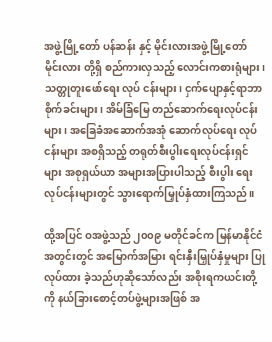အဖွဲ့မြို့တော် ပန်ဆန်း နှင့် မိုင်းလားအဖွဲ့မြို့တော် မိုင်းလား တို့ရှိ စည်ကားလှသည့် လောင်းကစားရုံများ၊ သတ္တုတူးဖော်ရေး လုပ် ငန်းများ၊ ငှက်ပျောနှင့်ရာဘာစိုက်ခင်းများ၊ အိမ်ခြံမြေ တည်ဆောက်ရေးလုပ်ငန်းများ၊ အခြေခံအဆောက်အအုံ ဆောက်လုပ်ရေး လုပ်ငန်းများ အစရှိသည့် တရုတ်စီးပွါးရေးလုပ်ငန်းရှင်များ အစုရှယ်ယာ အများအပြားပါသည့် စီးပွါး ရေးလုပ်ငန်းများတွင် သွားရောက်မြှုပ်နှံထားကြသည်။

ထို့အပြင် ဝအဖွဲ့သည် ၂၀၀၉ မတိုင်ခင်က မြန်မာနိုင်ငံအတွင်းတွင် အမြောက်အမြား ရင်းနှီးမြှုပ်နှံမှုများ ပြုလုပ်ထား ခဲ့သည်ဟုဆိုသော်လည်း အစိုးရကယင်းတို့ကို နယ်ခြားစောင့်တပ်ဖွဲ့များအဖြစ် အ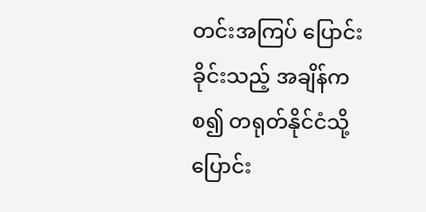တင်းအကြပ် ပြောင်းခိုင်းသည့် အချိန်ကစ၍ တရုတ်နိုင်ငံသို့ ပြောင်း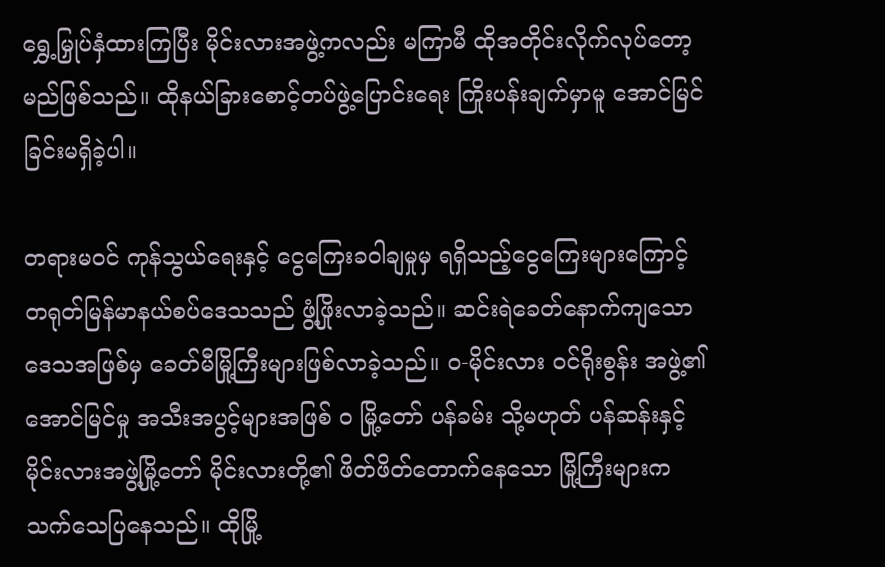ရွှေ့မြှုပ်နှံထားကြပြီး မိုင်းလားအဖွဲ့ကလည်း မကြာမီ ထိုအတိုင်းလိုက်လုပ်တော့ မည်ဖြစ်သည်။ ထိုနယ်ခြားစောင့်တပ်ဖွဲ့ပြောင်းရေး ကြိုးပန်းချက်မှာမူ အောင်မြင်ခြင်းမရှိခဲ့ပါ။

တရားမဝင် ကုန်သွယ်ရေးနှင့် ငွေကြေးခဝါချမှုမှ ရရှိသည့်ငွေကြေးများကြောင့် တရုတ်မြန်မာနယ်စပ်ဒေသသည် ဖွံ့ဖြိုးလာခဲ့သည်။ ဆင်းရဲခေတ်နောက်ကျသော ဒေသအဖြစ်မှ ခေတ်မီမြို့ကြီးများဖြစ်လာခဲ့သည်။ ၀-မိုင်းလား ဝင်ရိုးစွန်း အဖွဲ့၏အောင်မြင်မှု အသီးအပွင့်များအဖြစ် ၀ မြို့တော် ပန်ခမ်း သို့မဟုတ် ပန်ဆန်းနှင့် မိုင်းလားအဖွဲ့မြို့တော် မိုင်းလားတို့၏ ဖိတ်ဖိတ်တောက်နေသော မြို့ကြီးများက သက်သေပြနေသည်။ ထိုမြို့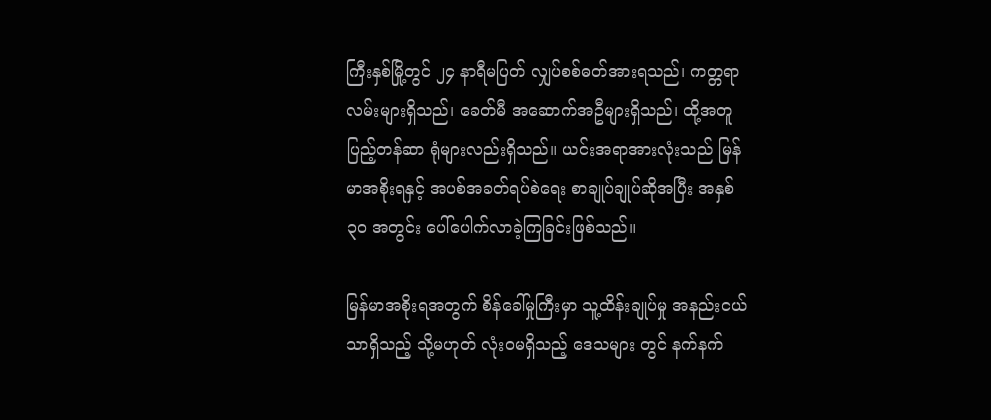ကြီးနှစ်မြို့တွင် ၂၄ နာရီမပြတ် လျှပ်စစ်ဓတ်အားရသည်၊ ကတ္တရာလမ်းများရှိသည်၊ ခေတ်မီ အဆောက်အဦများရှိသည်၊ ထို့အတူပြည့်တန်ဆာ ရုံများလည်းရှိသည်။ ယင်းအရာအားလုံးသည် မြန်မာအစိုးရနှင့် အပစ်အခတ်ရပ်စဲရေး စာချုပ်ချုပ်ဆိုအပြီး အနှစ် ၃၀ အတွင်း ပေါ်ပေါက်လာခဲ့ကြခြင်းဖြစ်သည်။

မြန်မာအစိုးရအတွက် စိန်ခေါ်မှုကြီးမှာ သူ့ထိန်းချုပ်မှု အနည်းငယ်သာရှိသည့် သို့မဟုတ် လုံးဝမရှိသည့် ဒေသများ တွင် နက်နက်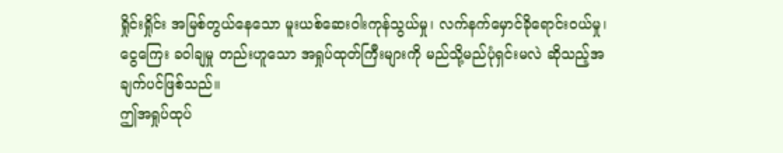ရှိုင်းရှိုင်း အမြစ်တွယ်နေသော မူးယစ်ဆေးဝါးကုန်သွယ်မှု၊ လက်နက်မှောင်ခိုရောင်းဝယ်မှု၊ ငွေကြေး ခဝါချမှု တည်းဟူသော အရှုပ်ထုတ်ကြီးများကို မည်သို့မည်ပုံရှင်းမလဲ ဆိုသည့်အချက်ပင်ဖြစ်သည်။
ဤအရှုပ်ထုပ်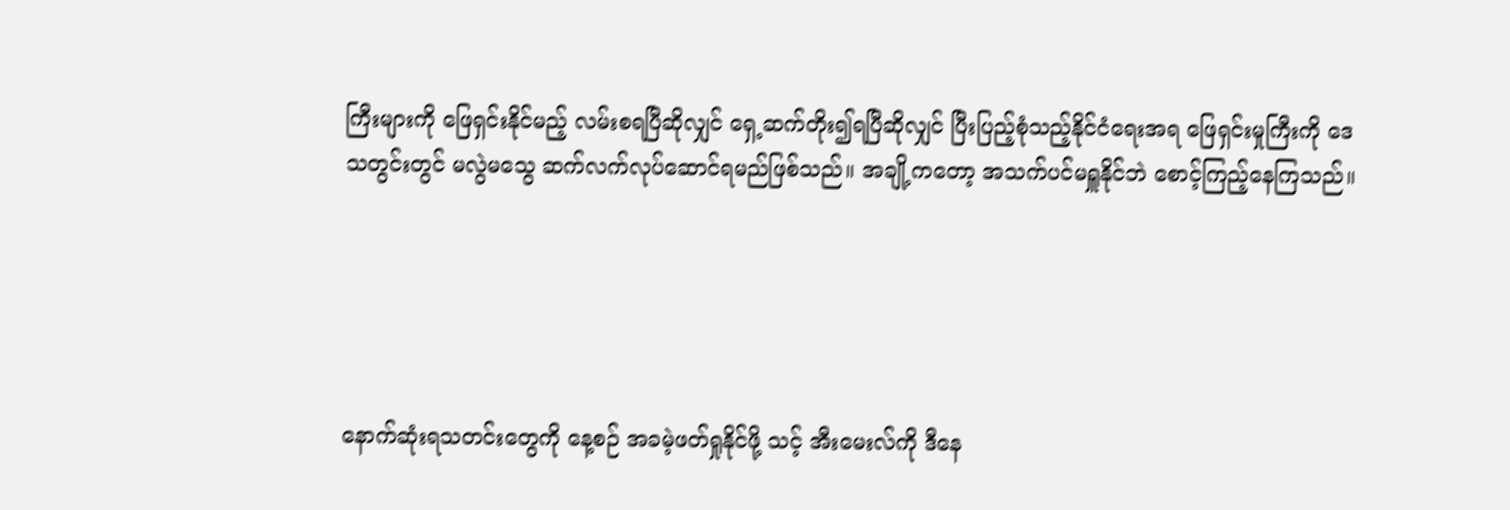ကြီးများကို ဖြေရှင်းနိုင်မည့် လမ်းစရပြီဆိုလျှင် ရှေ့ဆက်တိုး၍ရပြီဆိုလျှင် ပြီးပြည့်စုံသည့်နိုင်ငံရေးအရ ဖြေရှင်းမှုကြီးကို ဒေသတွင်းတွင် မလွဲမသွေ ဆက်လက်လုပ်ဆောင်ရမည်ဖြစ်သည်။ အချို့ကတော့ အသက်ပင်မရှူနိုင်ဘဲ စောင့်ကြည့်နေကြသည်။





နောက်ဆုံးရသတင်းတွေကို နေ့စဉ် အခမဲ့ဖတ်ရှုနိုင်ဖို့ သင့် အီးမေးလ်ကို ဒီနေ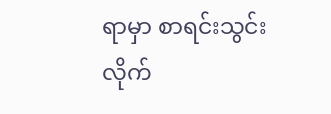ရာမှာ စာရင်းသွင်းလိုက်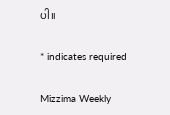ပါ။

* indicates required

Mizzima Weekly